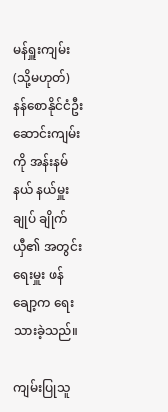မန်ရှူးကျမ်း (သို့မဟုတ်) နန်စောနိုင်ငံဦးဆောင်းကျမ်းကို အန်းနမ်နယ် နယ်မှူးချုပ် ချိုက်ယှီ၏ အတွင်းရေးမှူး ဖန်ချော့က ရေးသားခဲ့သည်။

ကျမ်းပြုသူ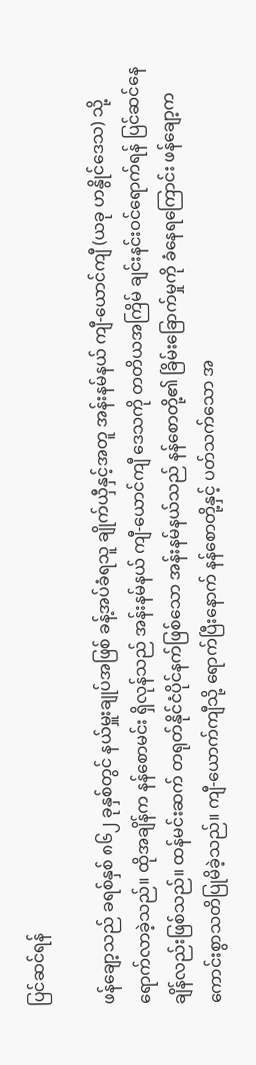ပြင်ဆင်ရန်

ဖန်ချော့သည် ခရစ်နှစ် ၈၆၂ ခုနှစ်တွင် နယ်မှူးချုပ်အဖြစ် ခန့်အပ်ခံရသူ ချိုက်ယှီနှင့်အတူ အန်းနမ်နယ် ကျီ-ယောင်ကျီ (ယခု ဟနွိုင်ဒေသ) သို့ ရောက်လာခဲ့သည်။ ထိုအချိန်က နန်စောမင်း ရှိလုန်သည် အန်းနမ်နယ် ကျီ-ယောင်ကျီ ဒေသကို တတိယအကြိမ် ချင်းနင်းဝင်ရောက်ရန် ပြင်ဆင်နေချိန်လည်းဖြစ်သည်။ ထန်မင်းဆက် တရုတ်နိုင်ငံပိုင်နက်ဖြစ်သော အန်းနမ်နယ်သည် နန်စောတို့၏ ခြိမ်းခြောက်မှုကို ခံနေရကြောင်း ဖန်ချော့က ကောင်းစွာသတိပြုမိခဲ့သည်။ ကျီ-ယောက်ကျီသို့ ရောက်ပြီးနောက် နန်စောတို့နှင့် ပတ်သက်သော အ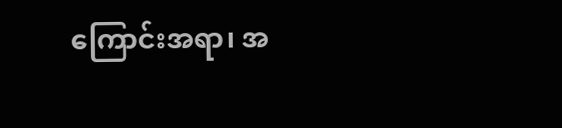ကြောင်းအရာ၊ အ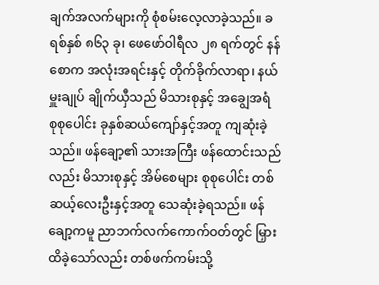ချက်အလက်များကို စုံစမ်းလေ့လာခဲ့သည်။ ခရစ်နှစ် ၈၆၃ ခု၊ ဖေဖော်ဝါရီလ ၂၈ ရက်တွင် နန်စောက အလုံးအရင်းနှင့် တိုက်ခိုက်လာရာ၊ နယ်မှူးချုပ် ချိုက်ယှီသည် မိသားစုနှင့် အချွေအရံ စုစုပေါင်း ခုနှစ်ဆယ်ကျော်နှင့်အတူ ကျဆုံးခဲ့သည်။ ဖန်ချော့၏ သားအကြီး ဖန်ထောင်းသည်လည်း မိသားစုနှင့် အိမ်စေများ စုစုပေါင်း တစ်ဆယ့်လေးဦးနှင့်အတူ သေဆုံးခဲ့ရသည်။ ဖန်ချော့ကမူ ညာဘက်လက်ကောက်ဝတ်တွင် မြှားထိခဲ့သော်လည်း တစ်ဖက်ကမ်းသို့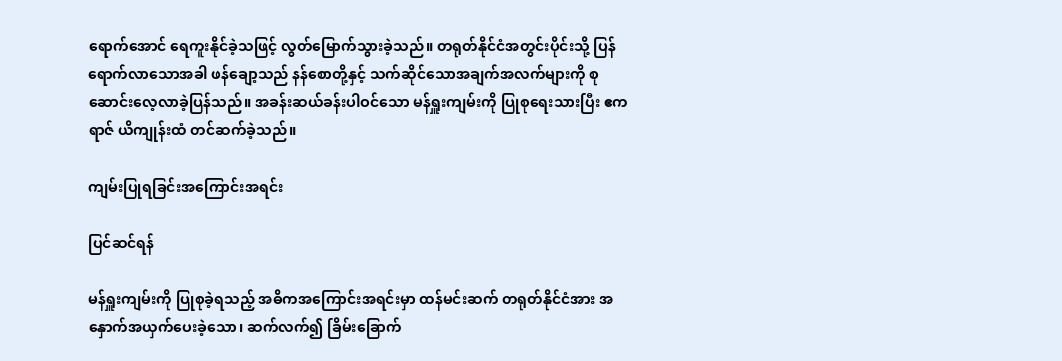ရောက်အောင် ရေကူးနိုင်ခဲ့သဖြင့် လွတ်မြောက်သွားခဲ့သည်။ တရုတ်နိုင်ငံအတွင်းပိုင်းသို့ ပြန်ရောက်လာသောအခါ ဖန်ချော့သည် နန်စောတို့နှင့် သက်ဆိုင်သောအချက်အလက်များကို စုဆောင်းလေ့လာခဲ့ပြန်သည်။ အခန်းဆယ်ခန်းပါဝင်သော မန်ရှူးကျမ်းကို ပြုစုရေးသားပြီး ဧကရာဇ် ယိကျုန်းထံ တင်ဆက်ခဲ့သည်။

ကျမ်းပြုရခြင်းအကြောင်းအရင်း

ပြင်ဆင်ရန်

မန်ရှူးကျမ်းကို ပြုစုခဲ့ရသည့် အဓိကအကြောင်းအရင်းမှာ ထန်မင်းဆက် တရုတ်နိုင်ငံအား အနှောက်အယှက်ပေးခဲ့သော၊ ဆက်လက်၍ ခြိမ်းခြောက်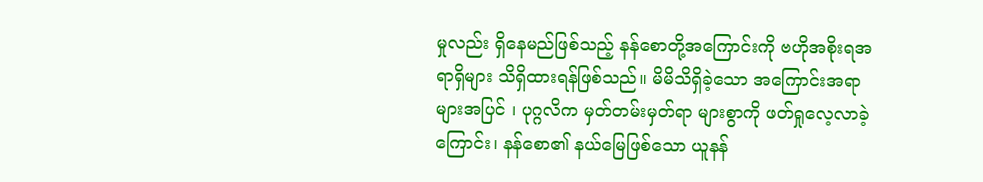မှုလည်း ရှိနေမည်ဖြစ်သည့် နန်စောတို့အကြောင်းကို ဗဟိုအစိုးရအရာရှိများ သိရှိထားရန်ဖြစ်သည်။ မိမိသိရှိခဲ့သော အကြောင်းအရာများအပြင် ၊ ပုဂ္ဂလိက မှတ်တမ်းမှတ်ရာ များစွာကို ဖတ်ရှုလေ့လာခဲ့ကြောင်း၊ နန်စော၏ နယ်မြေဖြစ်သော ယူနန်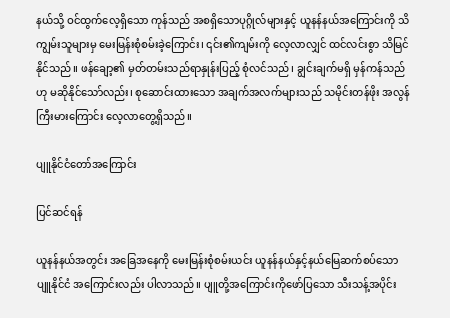နယ်သို့ ဝင်ထွက်လေ့ရှိသော ကုန်သည် အစရှိသောပုဂ္ဂိုလ်များနှင့် ယူနန်နယ်အကြောင်းကို သိကျွမ်းသူများမှ မေးမြန်းစုံစမ်းခဲ့ကြောင်း၊ ၎င်း၏ကျမ်းကို လေ့လာလျှင် ထင်လင်းစွာ သိမြင်နိုင်သည်။ ဖန်ချော့၏ မှတ်တမ်းသည်ရာနှုန်းပြည့် စုံလင်သည်၊ ချွင်းချက်မရှိ မှန်ကန်သည်ဟု မဆိုနိုင်သော်လည်း၊ စုဆောင်းထားသော အချက်အလက်များသည် သမိုင်းတန်ဖိုး အလွန်ကြီးမားကြောင်း လေ့လာတွေ့ရှိသည်။

ပျူနိုင်ငံတော်အကြောင်း

ပြင်ဆင်ရန်

ယူနန်နယ်အတွင်း အခြေအနေကို မေးမြန်းစုံစမ်းယင်း ယူနန်နယ်နှင့်နယ်မြေဆက်စပ်သော ပျူနိုင်ငံ အကြောင်းလည်း ပါလာသည်။ ပျူတို့အကြောင်းကိုဖော်ပြသော သီးသန့်အပိုင်း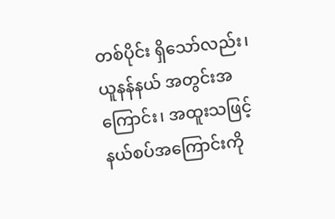တစ်ပိုင်း ရှိသော်လည်း၊ ယူနန်နယ် အတွင်းအကြောင်း၊ အထူးသဖြင့် နယ်စပ်အကြောင်းကို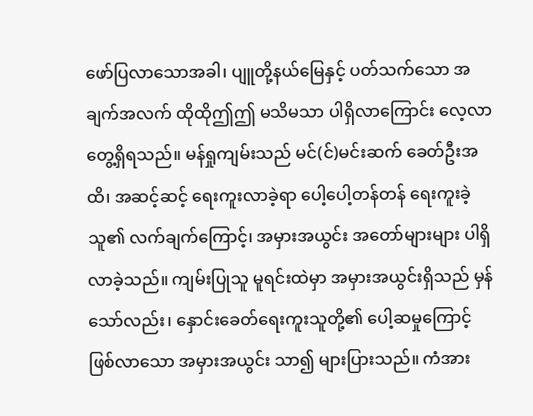ဖော်ပြလာသောအခါ၊ ပျူတို့နယ်မြေနှင့် ပတ်သက်သော အချက်အလက် ထိုထိုဤဤ မသိမသာ ပါရှိလာကြောင်း လေ့လာတွေ့ရှိရသည်။ မန်ရှုကျမ်းသည် မင်(င်)မင်းဆက် ခေတ်ဦးအထိ၊ အဆင့်ဆင့် ရေးကူးလာခဲ့ရာ ပေါ့ပေါ့တန်တန် ရေးကူးခဲ့သူ၏ လက်ချက်ကြောင့်၊ အမှားအယွင်း အတော်များများ ပါရှိလာခဲ့သည်။ ကျမ်းပြုသူ မူရင်းထဲမှာ အမှားအယွင်းရှိသည် မှန်သော်လည်း၊ နှောင်းခေတ်ရေးကူးသူတို့၏ ပေါ့ဆမှုကြောင့် ဖြစ်လာသော အမှားအယွင်း သာ၍ များပြားသည်။ ကံအား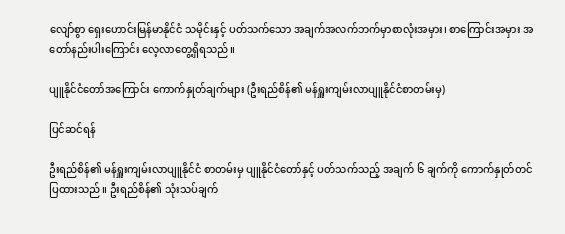လျော်စွာ ရှေးဟောင်းမြန်မာနိုင်ငံ သမိုင်းနှင့် ပတ်သက်သော အချက်အလက်ဘက်မှာစာလုံးအမှား၊ စာကြောင်းအမှား အတော်နည်းပါးကြောင်း လေ့လာတွေ့ရှိရသည်။

ပျူနိုင်ငံတော်အကြောင်း ကောက်နှုတ်ချက်များ (ဦးရည်စိန်၏ မန်ရှူးကျမ်းလာပျူနိုင်ငံစာတမ်းမှ)

ပြင်ဆင်ရန်

ဦးရည်စိန်၏ မန်ရှူးကျမ်းလာပျူနိုင်ငံ စာတမ်းမှ ပျူနိုင်ငံတော်နှင့် ပတ်သက်သည့် အချက် ၆ ချက်ကို ကောက်နှုတ်တင်ပြထားသည်။ ဦးရည်စိန်၏ သုံးသပ်ချက်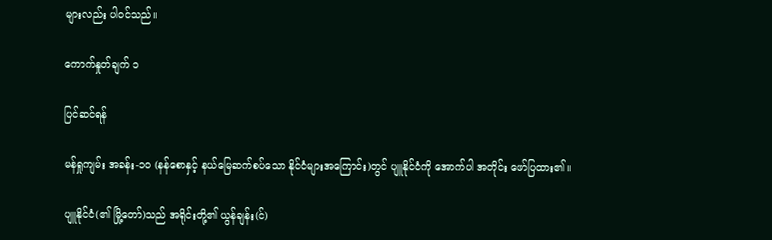များလည်း ပါဝင်သည်။

ကောက်နှုတ်ချက် ၁

ပြင်ဆင်ရန်

မန်ရှုကျမ်း အခန်း-၁၀ (နန်စောနှင့် နယ်မြေဆက်စပ်သော နိုင်ငံများအကြောင်း)တွင် ပျူနိုင်ငံကို အောက်ပါ အတိုင်း ဖော်ပြထား၏။

ပျူနိုင်ငံ(၏ မြို့တော်)သည် အရိုင်းတို့၏ ယွန်ချန်း(င်)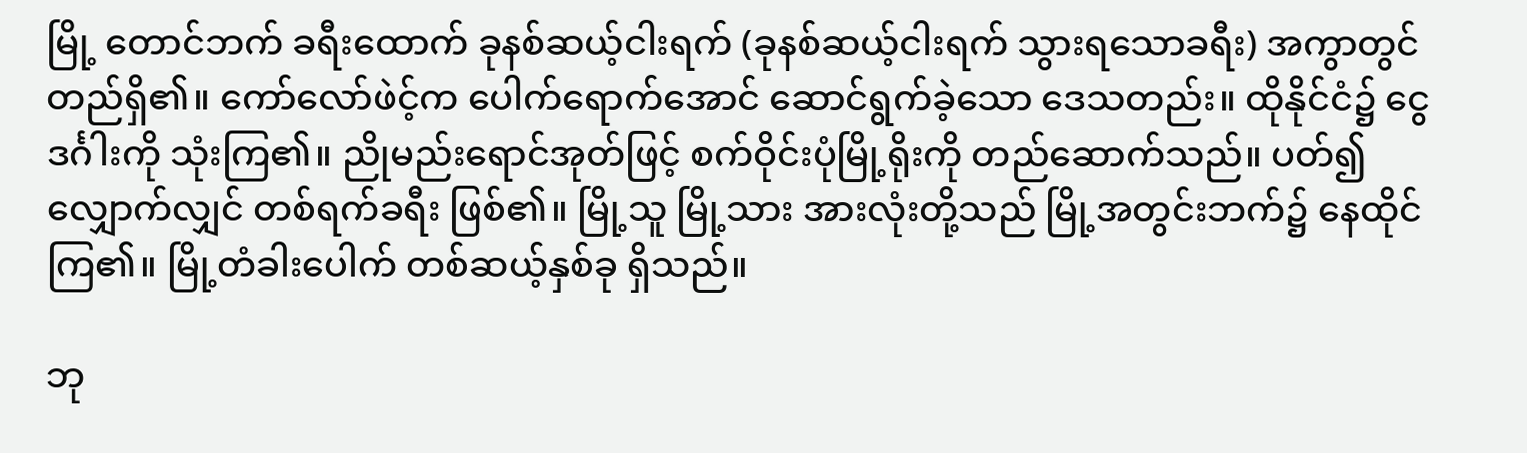မြို့ တောင်ဘက် ခရီးထောက် ခုနစ်ဆယ့်ငါးရက် (ခုနစ်ဆယ့်ငါးရက် သွားရသောခရီး) အကွာတွင်တည်ရှိ၏။ ကော်လော်ဖဲင့်က ပေါက်ရောက်အောင် ဆောင်ရွက်ခဲ့သော ဒေသတည်း။ ထိုနိုင်ငံ၌ ငွေဒင်္ဂါးကို သုံးကြ၏။ ညိုမည်းရောင်အုတ်ဖြင့် စက်ဝိုင်းပုံမြို့ရိုးကို တည်ဆောက်သည်။ ပတ်၍ လျှောက်လျှင် တစ်ရက်ခရီး ဖြစ်၏။ မြို့သူ မြို့သား အားလုံးတို့သည် မြို့အတွင်းဘက်၌ နေထိုင်ကြ၏။ မြို့တံခါးပေါက် တစ်ဆယ့်နှစ်ခု ရှိသည်။

ဘု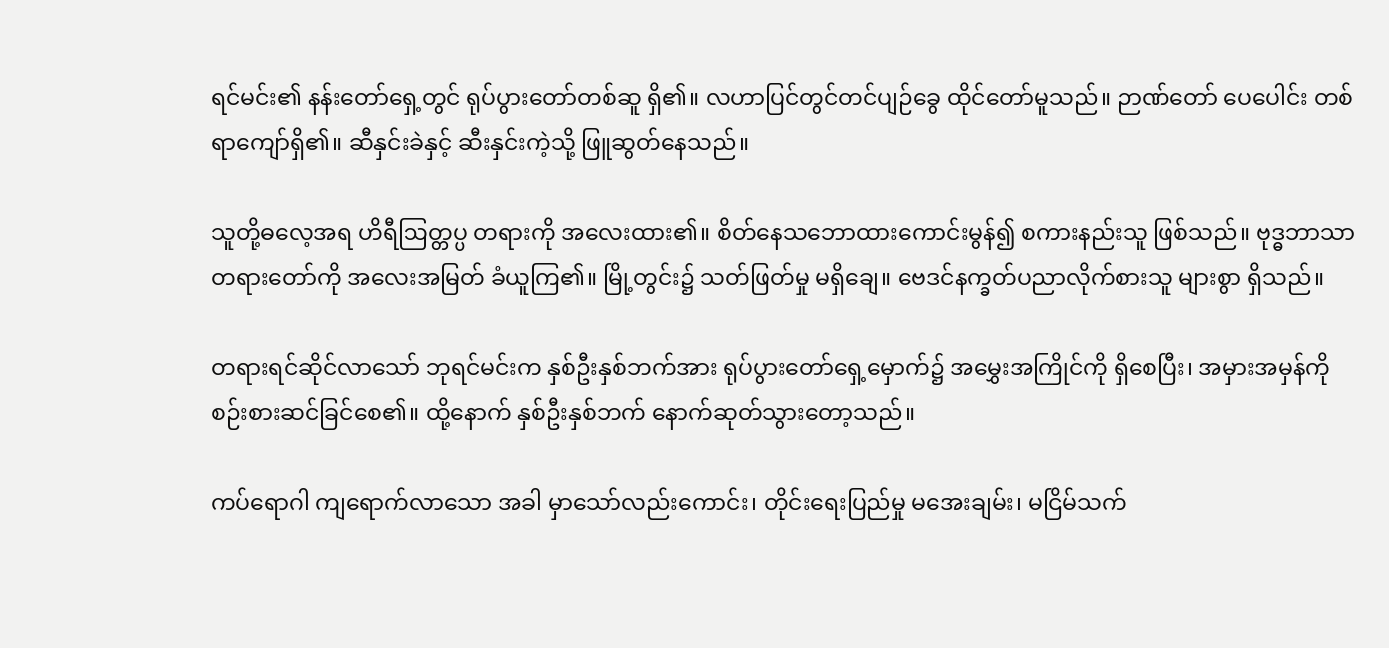ရင်မင်း၏ နန်းတော်ရှေ့တွင် ရုပ်ပွားတော်တစ်ဆူ ရှိ၏။ လဟာပြင်တွင်တင်ပျဉ်ခွေ ထိုင်တော်မူသည်။ ဉာဏ်တော် ပေပေါင်း တစ်ရာကျော်ရှိ၏။ ဆီနှင်းခဲနှင့် ဆီးနှင်းကဲ့သို့ ဖြူဆွတ်နေသည်။

သူတို့ဓလေ့အရ ဟိရီဩတ္တပ္ပ တရားကို အလေးထား၏။ စိတ်နေသဘောထားကောင်းမွန်၍ စကားနည်းသူ ဖြစ်သည်။ ဗုဒ္ဓဘာသာ တရားတော်ကို အလေးအမြတ် ခံယူကြ၏။ မြို့တွင်း၌ သတ်ဖြတ်မှု မရှိချေ။ ဗေဒင်နက္ခတ်ပညာလိုက်စားသူ များစွာ ရှိသည်။

တရားရင်ဆိုင်လာသော် ဘုရင်မင်းက နှစ်ဦးနှစ်ဘက်အား ရုပ်ပွားတော်ရှေ့မှောက်၌ အမွှေးအကြိုင်ကို ရှိစေပြီး၊ အမှားအမှန်ကို စဉ်းစားဆင်ခြင်စေ၏။ ထို့နောက် နှစ်ဦးနှစ်ဘက် နောက်ဆုတ်သွားတော့သည်။

ကပ်ရောဂါ ကျရောက်လာသော အခါ မှာသော်လည်းကောင်း၊ တိုင်းရေးပြည်မှု မအေးချမ်း၊ မငြိမ်သက်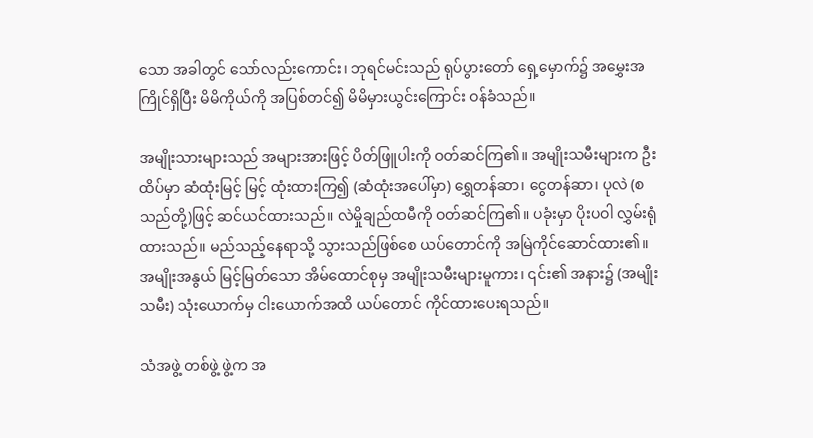သော အခါတွင် သော်လည်းကောင်း၊ ဘုရင်မင်းသည် ရုပ်ပွားတော် ရှေ့မှောက်၌ အမွှေးအကြိုင်ရှိပြီး မိမိကိုယ်ကို အပြစ်တင်၍ မိမိမှားယွင်းကြောင်း ဝန်ခံသည်။

အမျိုးသားများသည် အများအားဖြင့် ပိတ်ဖြူပါးကို ဝတ်ဆင်ကြ၏။ အမျိုးသမီးများက ဦးထိပ်မှာ ဆံထုံးမြင့် မြင့် ထုံးထားကြ၍ (ဆံထုံးအပေါ်မှာ) ရွှေတန်ဆာ၊ ငွေတန်ဆာ၊ ပုလဲ (စသည်တို့)ဖြင့် ဆင်ယင်ထားသည်။ လဲမှိုချည်ထမီကို ဝတ်ဆင်ကြ၏။ ပခုံးမှာ ပိုးပဝါ လွှမ်းရုံထားသည်။ မည်သည့်နေရာသို့ သွားသည်ဖြစ်စေ ယပ်တောင်ကို အမြဲကိုင်ဆောင်ထား၏။ အမျိုးအနွယ် မြင့်မြတ်သော အိမ်ထောင်စုမှ အမျိုးသမီးများမူကား၊ ၎င်း၏ အနား၌ (အမျိုးသမီး) သုံးယောက်မှ ငါးယောက်အထိ ယပ်တောင် ကိုင်ထားပေးရသည်။

သံအဖွဲ့ တစ်ဖွဲ့ ဖွဲ့က အ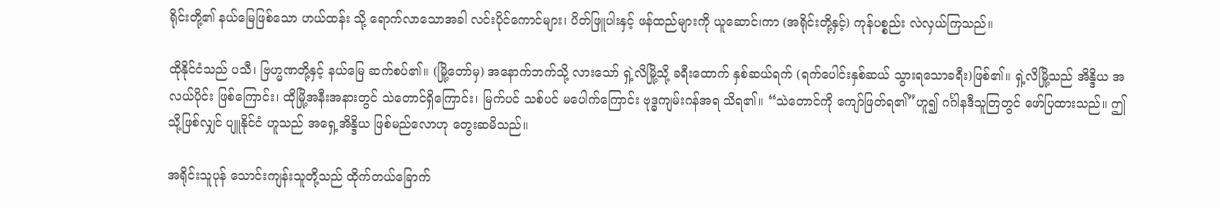ရိုင်းတို့၏ နယ်မြေဖြစ်သော ဟယ်ထန်း သို့ ရောက်လာသောအခါ လင်းပိုင်ကောင်များ၊ ပိတ်ဖြူပါးနှင့် ဖန်ထည်များကို ယူဆောင်၊ကာ (အရိုင်းတို့နှင့်) ကုန်ပစ္စည်း လဲလှယ်ကြသည်။

ထိုနိုင်ငံသည် ပသီ၊ ဗြဟ္မဏတို့နှင့် နယ်မြေ ဆက်စပ်၏။ (မြို့တော်မှ) အနောက်ဘက်သို့ လားသော် ရှဲ့လိမြို့သို့ ခရီးထောက် နှစ်ဆယ်ရက် (ရက်ပေါင်းနှစ်ဆယ် သွားရသောခရီး)ဖြစ်၏။ ရှဲ့လိမြို့သည် အိန္ဒိယ အလယ်ပိုင်း ဖြစ်ကြောင်း၊ ထိုမြို့အနီးအနားတွင် သဲတောင်ရှိကြောင်း၊ မြက်ပင် သစ်ပင် မပေါက်ကြောင်း ဗုဒ္ဓကျမ်းဂန်အရ သိရ၏။ “သဲတောင်ကို ကျော်ဖြတ်ရ၏”ဟူ၍ ဂင်္ဂါနဒီသူတြတွင် ဖော်ပြထားသည်။ ဤသို့ဖြစ်လျှင် ပျူနိုင်ငံ ဟူသည် အရှေ့အိန္ဒိယ ဖြစ်မည်လောဟု တွေးဆမိသည်။

အရိုင်းသူပုန် သောင်းကျန်းသူတို့သည် ထိုက်တယ်ခြောက်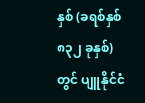နှစ် (ခရစ်နှစ် ၈၃၂ ခုနှစ်)တွင် ပျူနိုင်ငံ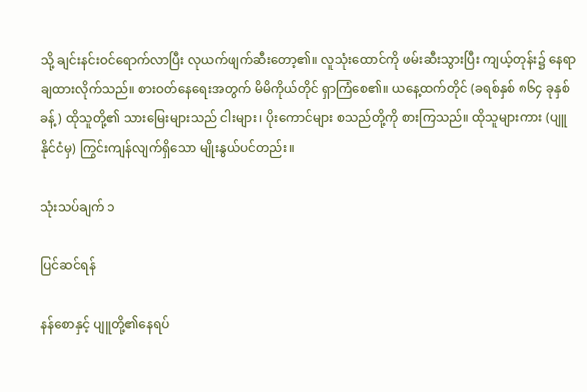သို့ ချင်းနင်းဝင်ရောက်လာပြီး လုယက်ဖျက်ဆီးတော့၏။ လူသုံးထောင်ကို ဖမ်းဆီးသွားပြီး ကျယ့်တုန်း၌ နေရာချထားလိုက်သည်။ စားဝတ်နေရေးအတွက် မိမိကိုယ်တိုင် ရှာကြံစေ၏။ ယနေ့ထက်တိုင် (ခရစ်နှစ် ၈၆၄ ခုနှစ်ခန့်) ထိုသူတို့၏ သားမြေးများသည် ငါးများ၊ ပိုးကောင်များ စသည်တို့ကို စားကြသည်။ ထိုသူများကား (ပျူနိုင်ငံမှ) ကြွင်းကျန်လျက်ရှိသော မျိုးနွယ်ပင်တည်း။

သုံးသပ်ချက် ၁

ပြင်ဆင်ရန်

နန်စောနှင့် ပျူတို့၏နေရပ်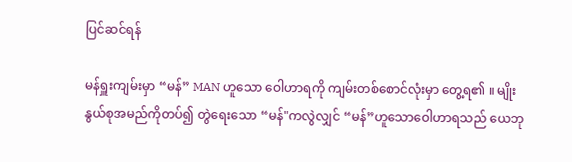ပြင်ဆင်ရန်

မန်ရှူးကျမ်းမှာ “မန်” MAN ဟူသော ဝေါဟာရကို ကျမ်းတစ်စောင်လုံးမှာ တွေ့ရ၏ ။ မျိုးနွယ်စုအမည်ကိုတပ်၍ တွဲရေးသော “မန်"ကလွဲလျှင် “မန်”ဟူသောဝေါဟာရသည် ယေဘု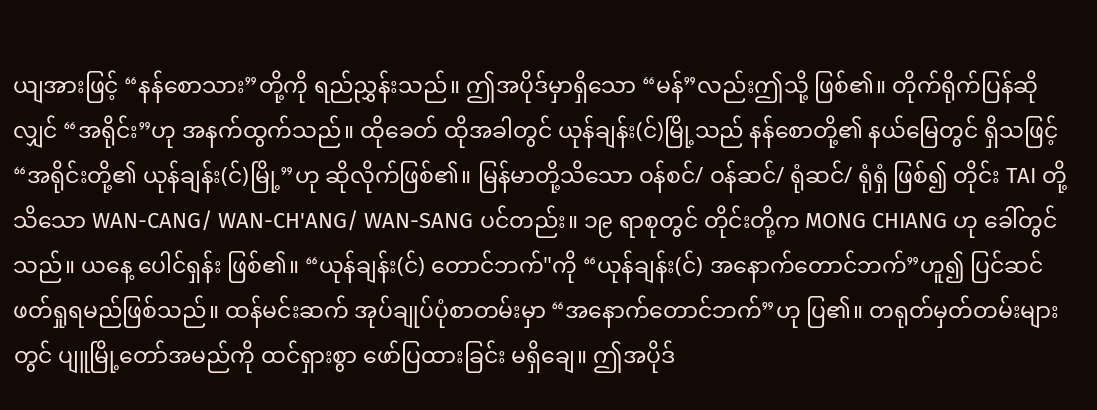ယျအားဖြင့် “နန်စောသား”တို့ကို ရည်ညွှန်းသည်။ ဤအပိုဒ်မှာရှိသော “မန်”လည်းဤသို့ ဖြစ်၏။ တိုက်ရိုက်ပြန်ဆိုလျှင် “အရိုင်း”ဟု အနက်ထွက်သည်။ ထိုခေတ် ထိုအခါတွင် ယုန်ချန်း(င်)မြို့သည် နန်စောတို့၏ နယ်မြေတွင် ရှိသဖြင့် “အရိုင်းတို့၏ ယုန်ချန်း(င်)မြို့”ဟု ဆိုလိုက်ဖြစ်၏။ မြန်မာတို့သိသော ဝန်စင်/ ဝန်ဆင်/ ရုံဆင်/ ရုံရှံ ဖြစ်၍ တိုင်း TAI တို့သိသော WAN-CANG/ WAN-CH'ANG/ WAN-SANG ပင်တည်း။ ၁၉ ရာစုတွင် တိုင်းတို့က MONG CHIANG ဟု ခေါ်တွင်သည်။ ယနေ့ ပေါင်ရှန်း ဖြစ်၏။ “ယုန်ချန်း(င်) တောင်ဘက်"ကို “ယုန်ချန်း(င်) အနောက်တောင်ဘက်”ဟူ၍ ပြင်ဆင် ဖတ်ရှုရမည်ဖြစ်သည်။ ထန်မင်းဆက် အုပ်ချုပ်ပုံစာတမ်းမှာ “အနောက်တောင်ဘက်”ဟု ပြ၏။ တရုတ်မှတ်တမ်းများတွင် ပျူမြို့တော်အမည်ကို ထင်ရှားစွာ ဖော်ပြထားခြင်း မရှိချေ။ ဤအပိုဒ်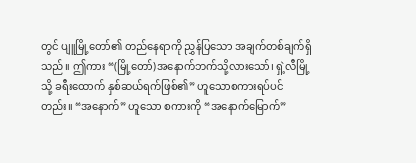တွင် ပျူမြို့တော်၏ တည်နေရာကို ညွှန်ပြသော အချက်တစ်ချက်ရှိသည်။ ဤကား “(မြို့တော်)အနောက်ဘက်သို့လားသော်၊ ရှဲ့လီမြို့သို့ ခရီးထောက် နှစ်ဆယ်ရက်ဖြစ်၏” ဟူသောစကားရပ်ပင်တည်း။ “အနောက်” ဟူသော စကားကို “အနောက်မြောက်”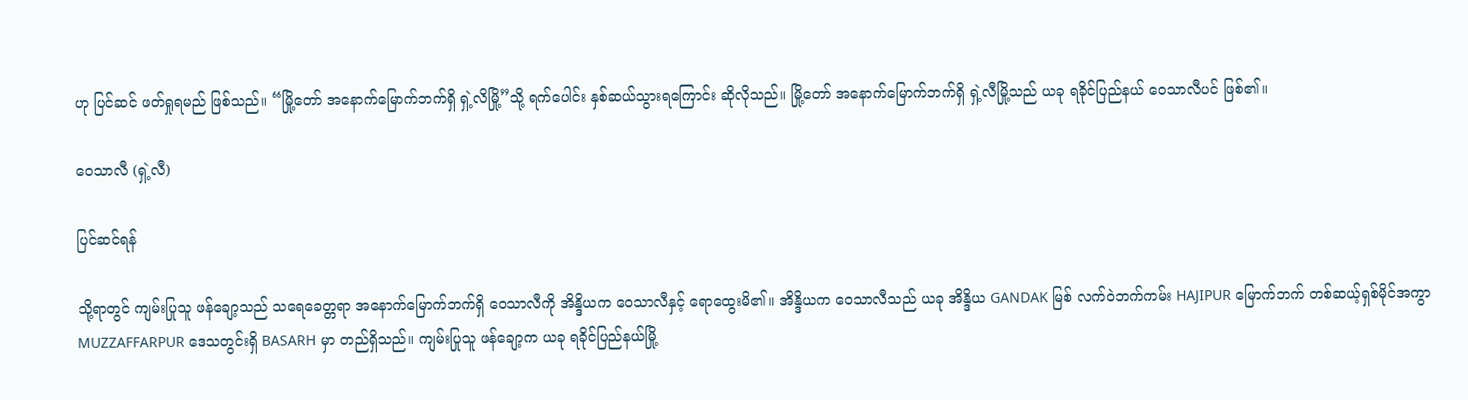ဟု ပြင်ဆင် ဖတ်ရှုရမည် ဖြစ်သည်။ “မြို့တော် အနောက်မြောက်ဘက်ရှိ ရှဲ့လိမြို့”သို့ ရက်ပေါင်း နှစ်ဆယ်သွားရကြောင်း ဆိုလိုသည်။ မြို့တော် အနောက်မြောက်ဘက်ရှိ ရှဲ့လီမြို့သည် ယခု ရခိုင်ပြည်နယ် ဝေသာလီပင် ဖြစ်၏။

ဝေသာလီ (ရှဲ့လီ)

ပြင်ဆင်ရန်

သို့ရာတွင် ကျမ်းပြုသူ ဖန်ချော့သည် သရေခေတ္တရာ အနောက်မြောက်ဘက်ရှိ ဝေသာလီကို အိန္ဒိယက ဝေသာလီနှင့် ရောထွေးမိ၏။ အိန္ဒိယက ဝေသာလီသည် ယခု အိန္ဒိယ GANDAK မြစ် လက်ဝဲဘက်ကမ်း HAJIPUR မြောက်ဘက် တစ်ဆယ့်ရှစ်မိုင်အကွာ MUZZAFFARPUR ဒေသတွင်းရှိ BASARH မှာ တည်ရှိသည်။ ကျမ်းပြုသူ ဖန်ချော့က ယခု ရခိုင်ပြည်နယ်မြို့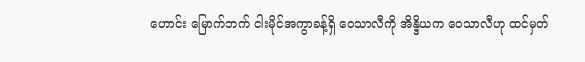ဟောင်း မြောက်ဘက် ငါးမိုင်အကွာခန့်ရှိ ဝေသာလီကို အိန္ဒိယက ဝေသာလီဟု ထင်မှတ်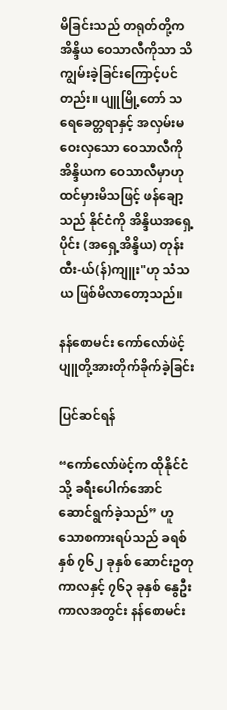မိခြင်းသည် တရုတ်တို့က အိန္ဒိယ ဝေသာလီကိုသာ သိကျွမ်းခဲ့ခြင်းကြောင့်ပင်တည်း။ ပျူမြို့တော် သရေခေတ္တရာနှင့် အလှမ်းမဝေးလှသော ဝေသာလီကို အိန္ဒိယက ဝေသာလီမှာဟု ထင်မှားမိသဖြင့် ဖန်ချော့သည် နိုင်ငံကို အိန္ဒိယအရှေ့ပိုင်း (အရှေ့အိန္ဒိယ) တုန်းထီး-ယ်(န်)ကျူး"ဟု သံသယ ဖြစ်မိလာတော့သည်။

နန်စောမင်း ကော်လော်ဖဲင့် ပျူတို့အားတိုက်ခိုက်ခဲ့ခြင်း

ပြင်ဆင်ရန်

“ကော်လော်ဖဲင့်က ထိုနိုင်ငံသို့ ခရီးပေါက်အောင် ဆောင်ရွက်ခဲ့သည်” ဟူသောစကားရပ်သည် ခရစ်နှစ် ၇၆၂ ခုနှစ် ဆောင်းဥတုကာလနှင့် ၇၆၃ ခုနှစ် နွေဦးကာလအတွင်း နန်စောမင်း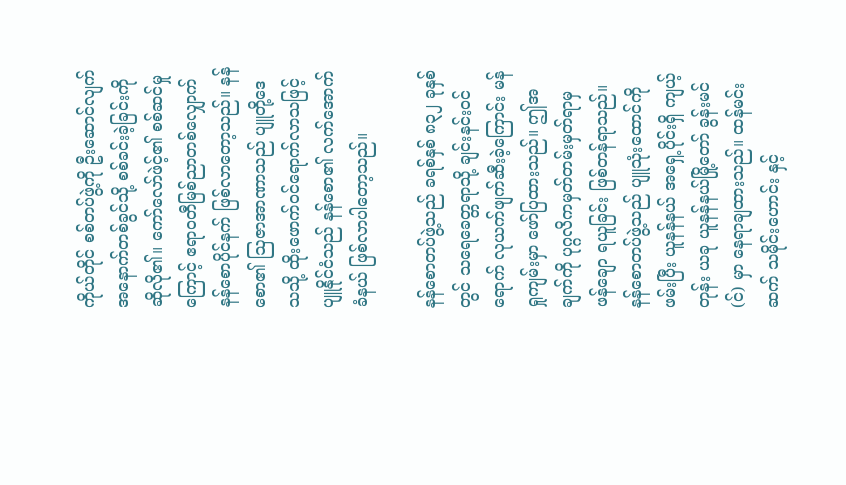ကိုယ်တိုင် စစ်တပ်ဖွဲ့ကို ဦးဆောင်လျက် အနောက်တစ်ခွင်သို့ စစ်ခင်းခဲ့ခြင်းကို ဆိုလို၏။ ကော်လော်ဖဲင့်၏ စစ်ဆင်မှုကြောင့် ဧရာဝတီမြစ်ညာတစ်လျှောက် နန်စောပိုင်နက် ဖြစ်လာတော့သည်။ နန်စော၏ ဩဇာအာဏာသည် ပျူတို့ဒေသသို့ ထိုးဖောက်ဝင်ရောက်လာသဖြင့် ပျူနိုင်ငံသည် နန်စော၏ လက်အောက်ခံနယ် ဖြစ်လာပါတော့သည်။

နန်စောတပ်ဖွဲ့သည် ခရစ်နှစ် ၈၃၂ ခုနှစ်တွင် သရေခေတ္တရာသို့ ချင်းနင်းဝင်ရောက် လုယက်ဖျက်ဆီးခဲ့ကြောင်း မန်ရှုကျမ်းမှာ ဖော်ပြထားသည်။ ဤအချက်ကို ပုဂ္ဂလိကမှတ်တမ်းမှတ်ရာမှ ဖန်ချော ရယူခြင်း ဖြစ်တန်ရာသည်။ နန်စောတပ်ဖွဲ့သည် ပျူသုံးထောင်ကို ဖမ်းပြီး ယူနန်နယ် အရှေ့ပိုင်းရှိ ကျယ့်တုန်း ယခု ယူနန်နယ်မြို့တော် ခွန်းမင်(င်) မှာ နေရာချထားသည်။ ထန်မင်းဆက် သမိုင်းဟောင်း နှင့်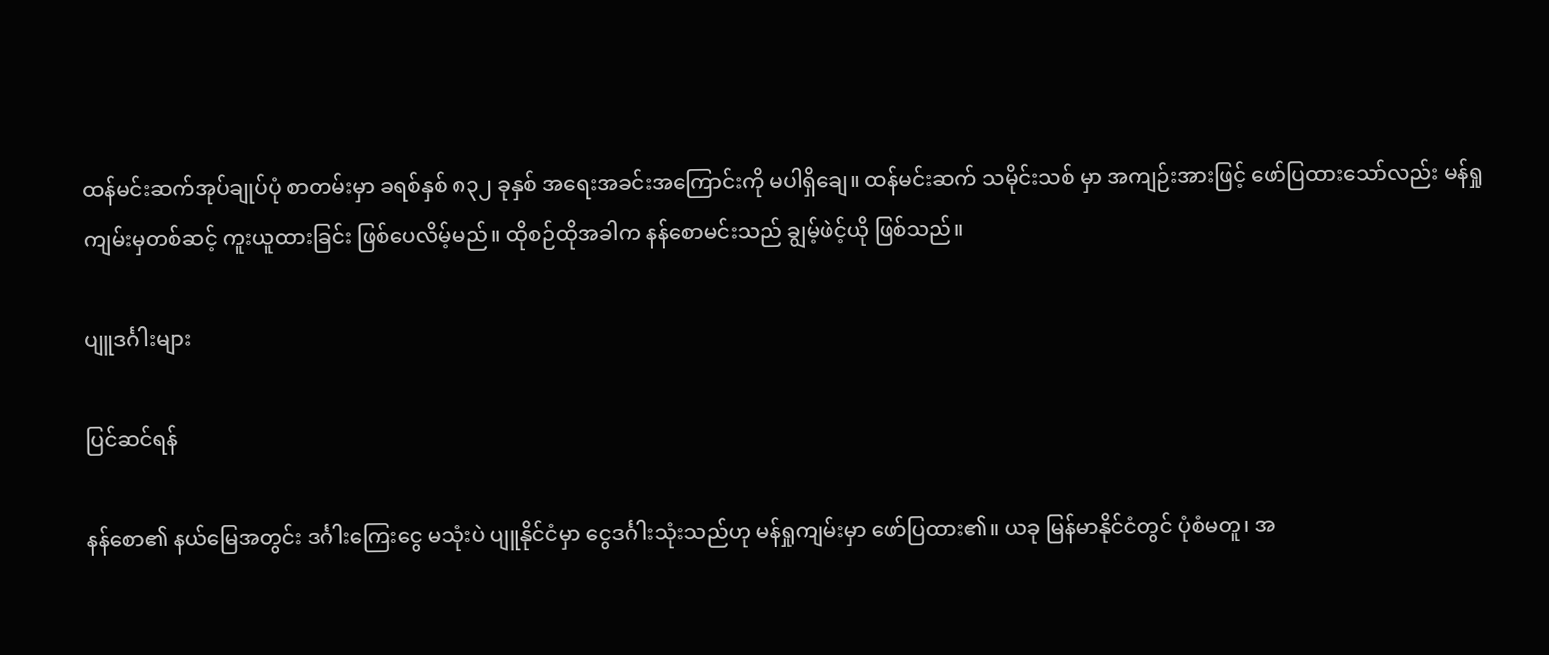ထန်မင်းဆက်အုပ်ချုပ်ပုံ စာတမ်းမှာ ခရစ်နှစ် ၈၃၂ ခုနှစ် အရေးအခင်းအကြောင်းကို မပါရှိချေ။ ထန်မင်းဆက် သမိုင်းသစ် မှာ အကျဉ်းအားဖြင့် ဖော်ပြထားသော်လည်း မန်ရှုကျမ်းမှတစ်ဆင့် ကူးယူထားခြင်း ဖြစ်ပေလိမ့်မည်။ ထိုစဉ်ထိုအခါက နန်စောမင်းသည် ချွမ့်ဖဲင့်ယို ဖြစ်သည်။

ပျူဒင်္ဂါးများ

ပြင်ဆင်ရန်

နန်စော၏ နယ်မြေအတွင်း ဒင်္ဂါးကြေးငွေ မသုံးပဲ ပျူနိုင်ငံမှာ ငွေဒင်္ဂါးသုံးသည်ဟု မန်ရှုကျမ်းမှာ ဖော်ပြထား၏။ ယခု မြန်မာနိုင်ငံတွင် ပုံစံမတူ၊ အ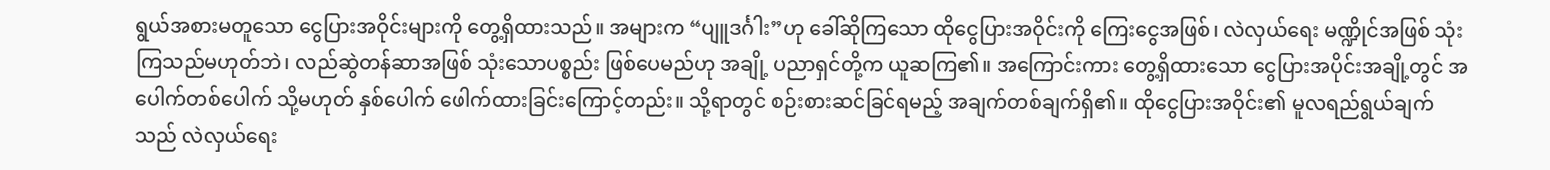ရွယ်အစားမတူသော ငွေပြားအဝိုင်းများကို တွေ့ရှိထားသည်။ အများက “ပျူဒင်္ဂါး”ဟု ခေါ်ဆိုကြသော ထိုငွေပြားအဝိုင်းကို ကြေးငွေအဖြစ်၊ လဲလှယ်ရေး မဏ္ဍိုင်အဖြစ် သုံးကြသည်မဟုတ်ဘဲ၊ လည်ဆွဲတန်ဆာအဖြစ် သုံးသောပစ္စည်း ဖြစ်ပေမည်ဟု အချို့ ပညာရှင်တို့က ယူဆကြ၏။ အကြောင်းကား တွေ့ရှိထားသော ငွေပြားအပိုင်းအချို့တွင် အပေါက်တစ်ပေါက် သို့မဟုတ် နှစ်ပေါက် ဖေါက်ထားခြင်းကြောင့်တည်း။ သို့ရာတွင် စဉ်းစားဆင်ခြင်ရမည့် အချက်တစ်ချက်ရှိ၏။ ထိုငွေပြားအဝိုင်း၏ မူလရည်ရွယ်ချက်သည် လဲလှယ်ရေး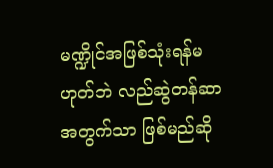မဏ္ဍိုင်အဖြစ်သုံးရန်မဟုတ်ဘဲ လည်ဆွဲတန်ဆာ အတွက်သာ ဖြစ်မည်ဆို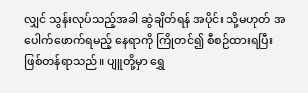လျှင် သွန်းလုပ်သည့်အခါ ဆွဲချိတ်ရန် အပိုင်း သို့မဟုတ် အပေါက်ဖောက်ရမည့် နေရာကို ကြိုတင်၍ စီစဉ်ထားရပြီး ဖြစ်တန်ရာသည်။ ပျူတို့မှာ ရွှေ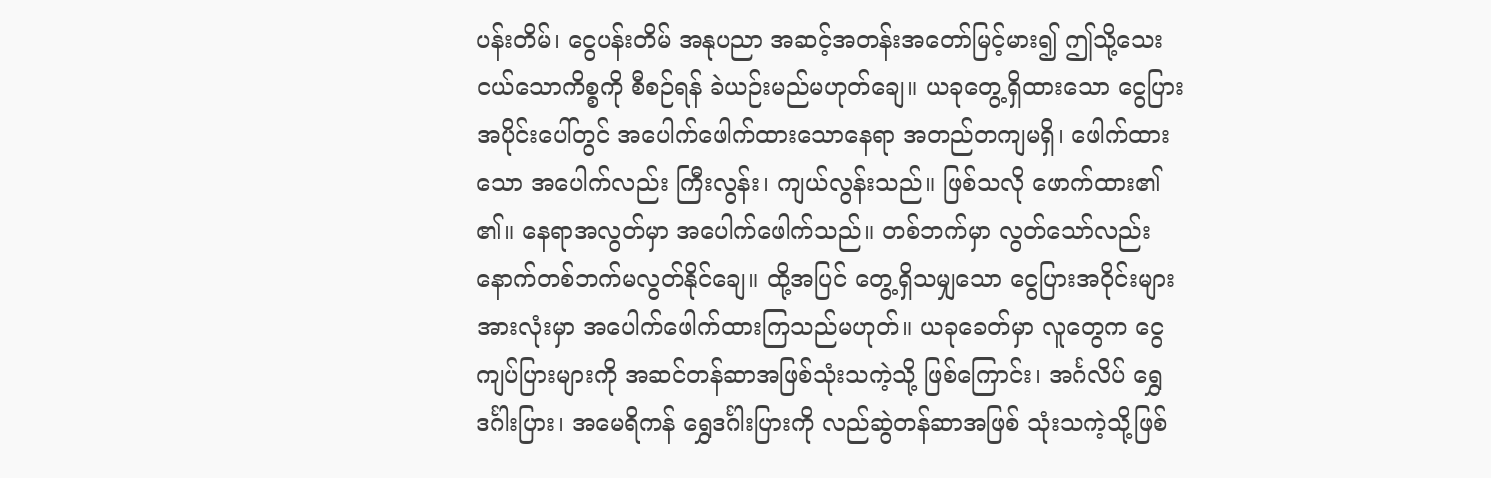ပန်းတိမ်၊ ငွေပန်းတိမ် အနုပညာ အဆင့်အတန်းအတော်မြင့်မား၍ ဤသို့သေးငယ်သောကိစ္စကို စီစဉ်ရန် ခဲယဉ်းမည်မဟုတ်ချေ။ ယခုတွေ့ရှိထားသော ငွေပြားအပိုင်းပေါ်တွင် အပေါက်ဖေါက်ထားသောနေရာ အတည်တကျမရှိ၊ ဖေါက်ထားသော အပေါက်လည်း ကြီးလွန်း၊ ကျယ်လွန်းသည်။ ဖြစ်သလို ဖောက်ထား၏ ၏။ နေရာအလွတ်မှာ အပေါက်ဖေါက်သည်။ တစ်ဘက်မှာ လွတ်သော်လည်း နောက်တစ်ဘက်မလွတ်နိုင်ချေ။ ထို့အပြင် တွေ့ရှိသမျှသော ငွေပြားအဝိုင်းများ အားလုံးမှာ အပေါက်ဖေါက်ထားကြသည်မဟုတ်။ ယခုခေတ်မှာ လူတွေက ငွေကျပ်ပြားများကို အဆင်တန်ဆာအဖြစ်သုံးသကဲ့သို့ ဖြစ်ကြောင်း၊ အင်္ဂလိပ် ရွှေဒင်္ဂါးပြား၊ အမေရိကန် ရွှေဒင်္ဂါးပြားကို လည်ဆွဲတန်ဆာအဖြစ် သုံးသကဲ့သို့ဖြစ်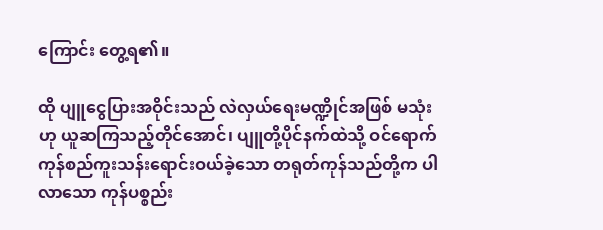ကြောင်း တွေ့ရ၏။

ထို ပျူငွေပြားအဝိုင်းသည် လဲလှယ်ရေးမဏ္ဍိုင်အဖြစ် မသုံးဟု ယူဆကြသည့်တိုင်အောင်၊ ပျူတို့ပိုင်နက်ထဲသို့ ဝင်ရောက် ကုန်စည်ကူးသန်းရောင်းဝယ်ခဲ့သော တရုတ်ကုန်သည်တို့က ပါလာသော ကုန်ပစ္စည်း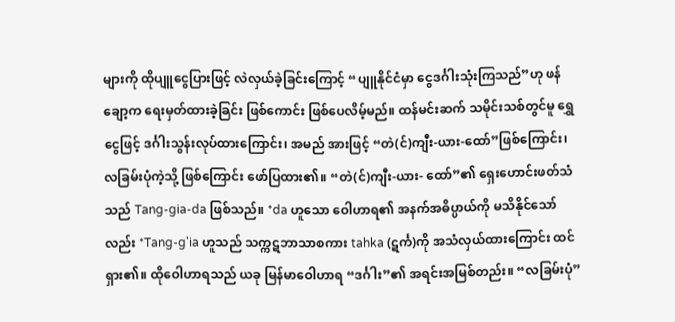များကို ထိုပျူငွေပြားဖြင့် လဲလှယ်ခဲ့ခြင်းကြောင့် “ပျူနိုင်ငံမှာ ငွေဒင်္ဂါးသုံးကြသည်”ဟု ဖန်ချော့က ရေးမှတ်ထားခဲ့ခြင်း ဖြစ်ကောင်း ဖြစ်ပေလိမ့်မည်။ ထန်မင်းဆက် သမိုင်းသစ်တွင်မူ ရွှေငွေဖြင့် ဒင်္ဂါးသွန်းလုပ်ထားကြောင်း၊ အမည် အားဖြင့် “တဲ(င်)ကျီး-ယား-ထော်”ဖြစ်ကြောင်း၊ လခြမ်းပုံကဲ့သို့ ဖြစ်ကြောင်း ဖော်ပြထား၏။ “တဲ(င်)ကျီး-ယား- ထော်”၏ ရှေးဟောင်းဖတ်သံသည် Tang-gia-da ဖြစ်သည်။ *da ဟူသော ဝေါဟာရ၏ အနက်အဓိပ္ပာယ်ကို မသိနိုင်သော်လည်း *Tang-g'ia ဟူသည် သက္ကဋဘာသာစကား tahka (ဋင်္က)ကို အသံလှယ်ထားကြောင်း ထင်ရှား၏။ ထိုဝေါဟာရသည် ယခု မြန်မာဝေါဟာရ “ဒင်္ဂါး”၏ အရင်းအမြစ်တည်း။ “လခြမ်းပုံ”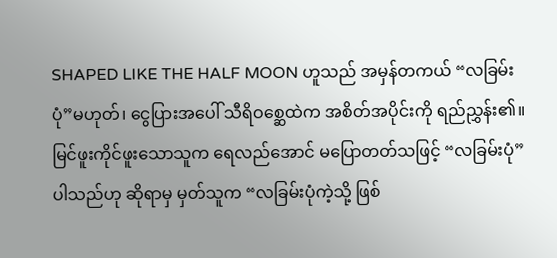SHAPED LIKE THE HALF MOON ဟူသည် အမှန်တကယ် “လခြမ်းပုံ”မဟုတ်၊ ငွေပြားအပေါ် သီရိဝစ္ဆေထဲက အစိတ်အပိုင်းကို ရည်ညွှန်း၏။ မြင်ဖူးကိုင်ဖူးသောသူက ရေလည်အောင် မပြောတတ်သဖြင့် “လခြမ်းပုံ” ပါသည်ဟု ဆိုရာမှ မှတ်သူက “လခြမ်းပုံကဲ့သို့ ဖြစ်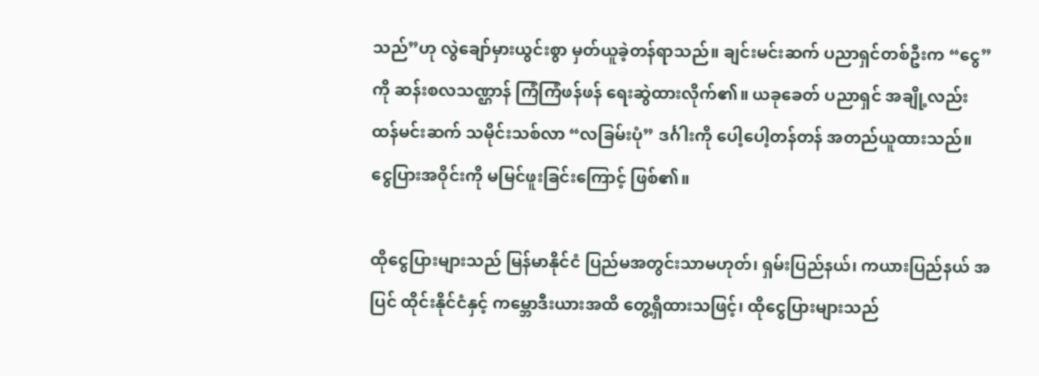သည်”ဟု လွဲချော်မှားယွင်းစွာ မှတ်ယူခဲ့တန်ရာသည်။ ချင်းမင်းဆက် ပညာရှင်တစ်ဦးက “ငွေ”ကို ဆန်းစလသဏ္ဌာန် ကြံကြံဖန်ဖန် ရေးဆွဲထားလိုက်၏။ ယခုခေတ် ပညာရှင် အချို့လည်း ထန်မင်းဆက် သမိုင်းသစ်လာ “လခြမ်းပုံ” ဒင်္ဂါးကို ပေါ့ပေါ့တန်တန် အတည်ယူထားသည်။ ငွေပြားအဝိုင်းကို မမြင်ဖူးခြင်းကြောင့် ဖြစ်၏။

ထိုငွေပြားများသည် မြန်မာနိုင်ငံ ပြည်မအတွင်းသာမဟုတ်၊ ရှမ်းပြည်နယ်၊ ကယားပြည်နယ် အပြင် ထိုင်းနိုင်ငံနှင့် ကမ္ဘောဒီးယားအထိ တွေ့ရှိထားသဖြင့်၊ ထိုငွေပြားများသည်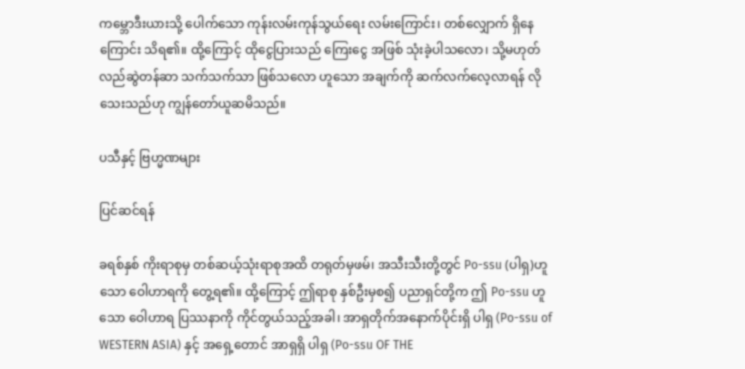ကမ္ဘောဒီးယားသို့ ပေါက်သော ကုန်းလမ်းကုန်သွယ်ရေး လမ်းကြောင်း၊ တစ်လျှောက် ရှိနေကြောင်း သိရ၏။ ထို့ကြောင့် ထိုငွေပြားသည် ကြေးငွေ အဖြစ် သုံးခဲ့ပါသလော၊ သို့မဟုတ် လည်ဆွဲတန်ဆာ သက်သက်သာ ဖြစ်သလော ဟူသော အချက်ကို ဆက်လက်လေ့လာရန် လိုသေးသည်ဟု ကျွန်တော်ယူဆမိသည်။

ပသီနှင့် ဗြဟ္မဏများ

ပြင်ဆင်ရန်

ခရစ်နှစ် ကိုးရာစုမှ တစ်ဆယ့်သုံးရာစုအထိ တရုတ်မှဖမ်၊ အသီးသီးတို့တွင် Po-ssu (ပါရှ)ဟူသော ဝေါဟာရကို တွေ့ရ၏။ ထို့ကြောင့် ဤရာစု နှစ်ဦးမှစ၍ ပညာရှင်တို့က ဤ Po-ssu ဟူသော ဝေါဟာရ ပြဿနာကို ကိုင်တွယ်သည့်အခါ၊ အာရှတိုက်အနောက်ပိုင်းရှိ ပါရှ (Po-ssu of WESTERN ASIA) နှင့် အရှေ့တောင် အာရှရှိ ပါရှ (Po-ssu OF THE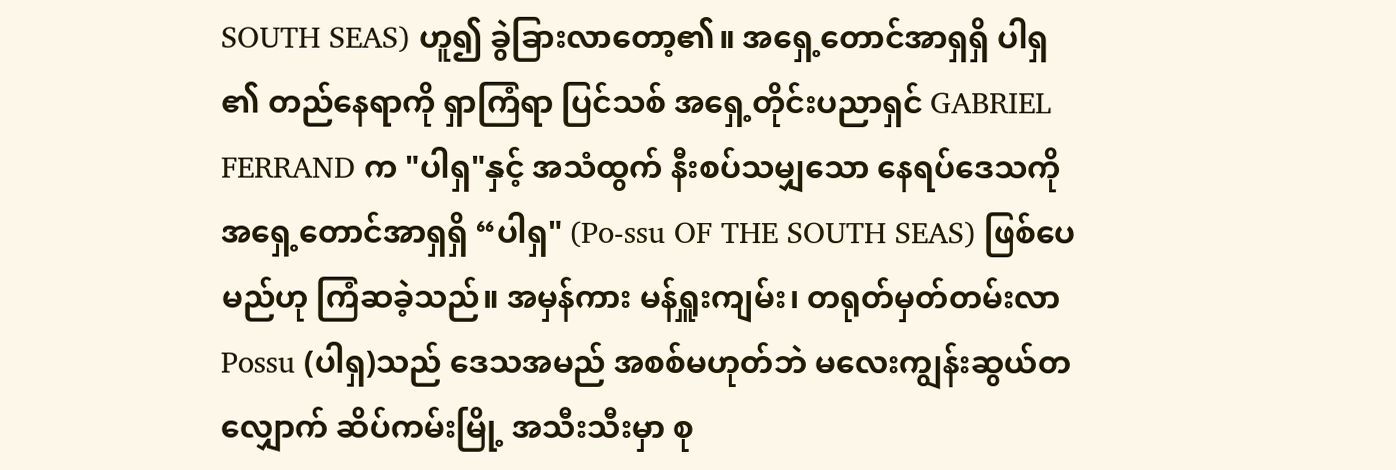SOUTH SEAS) ဟူ၍ ခွဲခြားလာတော့၏။ အရှေ့တောင်အာရှရှိ ပါရှ ၏ တည်နေရာကို ရှာကြံရာ ပြင်သစ် အရှေ့တိုင်းပညာရှင် GABRIEL FERRAND က "ပါရှ"နှင့် အသံထွက် နီးစပ်သမျှသော နေရပ်ဒေသကို အရှေ့တောင်အာရှရှိ “ပါရှ" (Po-ssu OF THE SOUTH SEAS) ဖြစ်ပေမည်ဟု ကြံဆခဲ့သည်။ အမှန်ကား မန်ရှူးကျမ်း၊ တရုတ်မှတ်တမ်းလာ Possu (ပါရှ)သည် ဒေသအမည် အစစ်မဟုတ်ဘဲ မလေးကျွန်းဆွယ်တလျှောက် ဆိပ်ကမ်းမြို့ အသီးသီးမှာ စု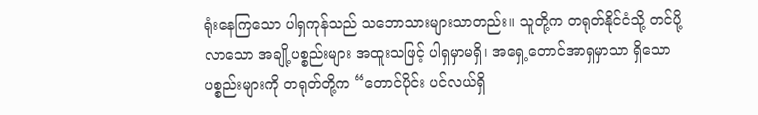ရုံးနေကြသော ပါရှကုန်သည် သဘောသားများသာတည်း။ သူတို့က တရုတ်နိုင်ငံသို့ တင်ပို့လာသော အချို့ပစ္စည်းများ အထူးသဖြင့် ပါရှမှာမရှိ၊ အရှေ့တောင်အာရှမှာသာ ရှိသော ပစ္စည်းများကို တရုတ်တို့က “တောင်ပိုင်း ပင်လယ်ရှိ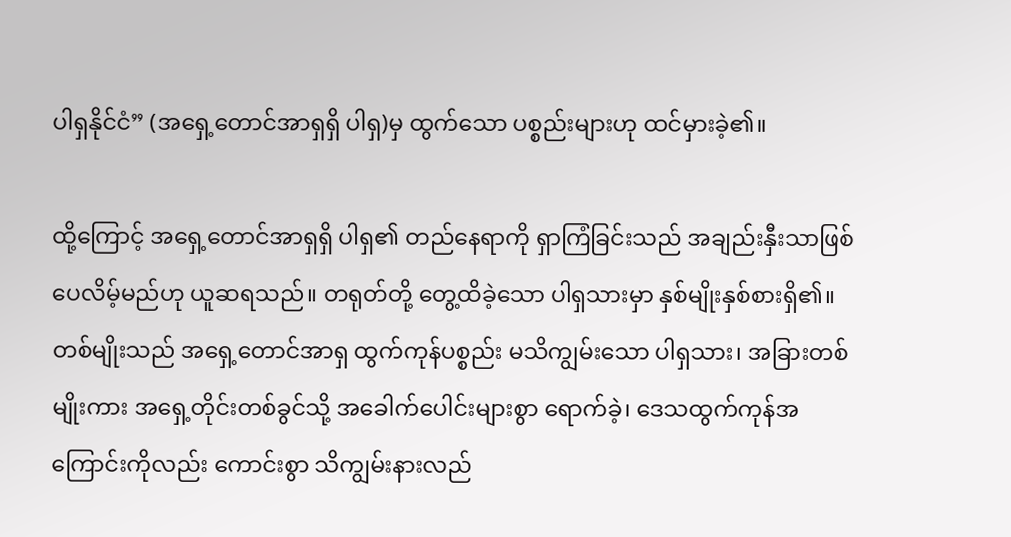ပါရှနိုင်ငံ” (အရှေ့တောင်အာရှရှိ ပါရှ)မှ ထွက်သော ပစ္စည်းများဟု ထင်မှားခဲ့၏။

ထို့ကြောင့် အရှေ့တောင်အာရှရှိ ပါရှ၏ တည်နေရာကို ရှာကြံခြင်းသည် အချည်းနှီးသာဖြစ်ပေလိမ့်မည်ဟု ယူဆရသည်။ တရုတ်တို့ တွေ့ထိခဲ့သော ပါရှသားမှာ နှစ်မျိုးနှစ်စားရှိ၏။ တစ်မျိုးသည် အရှေ့တောင်အာရှ ထွက်ကုန်ပစ္စည်း မသိကျွမ်းသော ပါရှသား၊ အခြားတစ်မျိုးကား အရှေ့တိုင်းတစ်ခွင်သို့ အခေါက်ပေါင်းများစွာ ရောက်ခဲ့၊ ဒေသထွက်ကုန်အကြောင်းကိုလည်း ကောင်းစွာ သိကျွမ်းနားလည်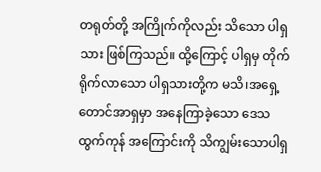တရုတ်တို့ အကြိုက်ကိုလည်း သိသော ပါရှသား ဖြစ်ကြသည်။ ထို့ကြောင့် ပါရှမှ တိုက်ရိုက်လာသော ပါရှသားတို့က မသိ၊အရှေ့တောင်အာရှမှာ အနေကြာခဲ့သော ဒေသထွက်ကုန် အကြောင်းကို သိကျွမ်းသောပါရှ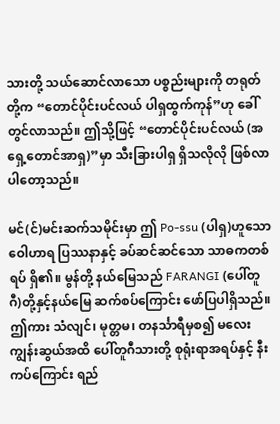သားတို့ သယ်ဆောင်လာသော ပစ္စည်းများကို တရုတ်တို့က “တောင်ပိုင်းပင်လယ် ပါရှထွက်ကုန်”ဟု ခေါ်တွင်လာသည်။ ဤသို့ဖြင့် “တောင်ပိုင်းပင်လယ် (အရှေ့တောင်အာရှ)”မှာ သီးခြားပါရှ ရှိသလိုလို ဖြစ်လာပါတော့သည်။

မင်(င်)မင်းဆက်သမိုင်းမှာ ဤ Po-ssu (ပါရှ)ဟူသော ဝေါဟာရ ပြဿနာနှင့် ခပ်ဆင်ဆင်သော သာဓကတစ်ရပ် ရှိ၏။ မွန်တို့ နယ်မြေသည် FARANGI (ပေါ်တူဂီ)တို့နှင့်နယ်မြေ ဆက်စပ်ကြောင်း ဖော်ပြပါရှိသည်။ ဤကား သံလျင်၊ မုတ္တမ၊ တနင်္သာရီမှစ၍ မလေးကျွန်းဆွယ်အထိ ပေါ်တူဂီသားတို့ စုရုံးရာအရပ်နှင့် နီးကပ်ကြောင်း ရည်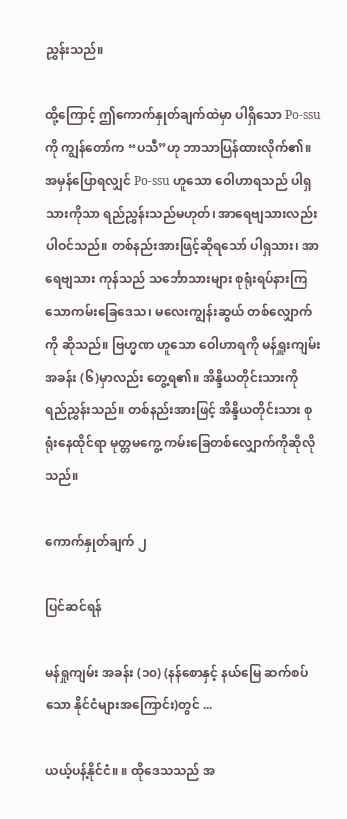ညွှန်းသည်။

ထို့ကြောင့် ဤကောက်နှုတ်ချက်ထဲမှာ ပါရှိသော Po-ssu ကို ကျွန်တော်က “ပသီ”ဟု ဘာသာပြန်ထားလိုက်၏။ အမှန်ပြောရလျှင် Po-ssu ဟူသော ဝေါဟာရသည် ပါရှသားကိုသာ ရည်ညွှန်းသည်မဟုတ်၊ အာရေဗျသားလည်း ပါဝင်သည်။ တစ်နည်းအားဖြင့်ဆိုရသော် ပါရှသား၊ အာရေဗျသား ကုန်သည် သင်္ဘောသားများ စုရုံးရပ်နားကြသောကမ်းခြေဒေသ၊ မလေးကျွန်းဆွယ် တစ်လျှောက်ကို ဆိုသည်။ ဗြဟ္မဏ ဟူသော ဝေါဟာရကို မန်ရှူးကျမ်း အခန်း (၆)မှာလည်း တွေ့ရ၏။ အိန္ဒိယတိုင်းသားကို ရည်ညွှန်းသည်။ တစ်နည်းအားဖြင့် အိန္ဒိယတိုင်းသား စုရုံးနေထိုင်ရာ မုတ္တမကွေ့ ကမ်းခြေတစ်လျှောက်ကိုဆိုလိုသည်။

ကောက်နှုတ်ချက် ၂

ပြင်ဆင်ရန်

မန်ရှုကျမ်း အခန်း (၁၀) (နန်စောနှင့် နယ်မြေ ဆက်စပ်သော နိုင်ငံများအကြောင်း)တွင် ...

ယယ့်ပန့်နိုင်ငံ။ ။ ထိုဒေသသည် အ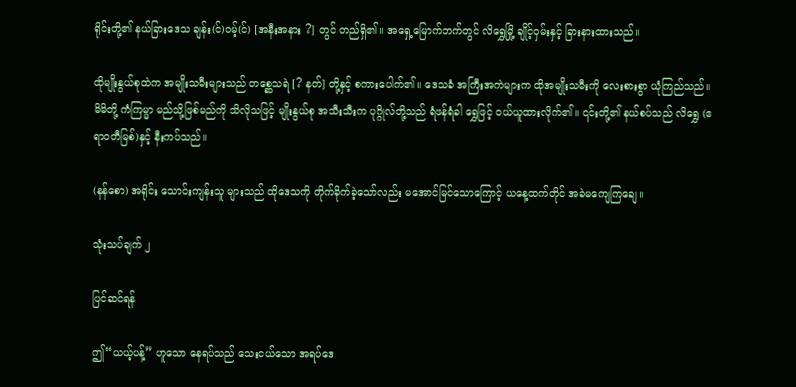ရိုင်းတို့၏ နယ်ခြားဒေသ ချန်း(င်)ဝမ့်(င်) [အနီးအနား ?] တွင် တည်ရှိ၏။ အရှေ့မြောက်ဘက်တွင် လိရွှေမြို့ ချိုင့်ဝှမ်းနှင့် ခြားနားထားသည်။

ထိုမျိုးနွယ်စုထဲက အမျိုးသမီးများသည် တစ္ဆေသရဲ [? နတ်] တို့နှင့် စကားပေါက်၏။ ဒေသခံ အကြီးအကဲများက ထိုအမျိုးသမီးကို လေးစားစွာ ယုံကြည်သည်။ မိမိတို့ ကံကြမ္မာ မည်သို့ဖြစ်မည်ကို သိလိုသဖြင့် မျိုးနွယ်စု အသီးသီးက ပုဂ္ဂိုလ်တို့သည် ရံဖန်ရံခါ ရွှေဖြင့် ဝယ်ယူထားလိုက်၏။ ၎င်းတို့၏ နယ်စပ်သည် လိရွှေ (ဧရာဝတီမြစ်)နှင့် နီးကပ်သည်။

(နန်စော) အရိုင်း သောင်းကျန်းသူ များသည် ထိုဒေသကို တိုက်ခိုက်ခဲ့သော်လည်း မအောင်မြင်သောကြောင့် ယနေ့ထက်တိုင် အခဲမကျေကြချေ။

သုံးသပ်ချက် ၂

ပြင်ဆင်ရန်

ဤ“ယယ့်ပန့်” ဟူသော နေရပ်သည် သေးငယ်သော အရပ်ဒေ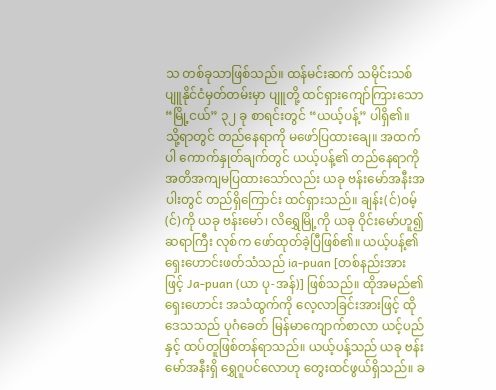သ တစ်ခုသာဖြစ်သည်။ ထန်မင်းဆက် သမိုင်းသစ် ပျူနိုင်ငံမှတ်တမ်းမှာ ပျူတို့ ထင်ရှားကျော်ကြားသော“မြို့ငယ်” ၃၂ ခု စာရင်းတွင် “ယယ့်ပန့်” ပါရှိ၏။ သို့ရာတွင် တည်နေရာကို မဖော်ပြထားချေ။ အထက်ပါ ကောက်နှုတ်ချက်တွင် ယယ့်ပန့်၏ တည်နေရာကို အတိအကျမပြထားသော်လည်း ယခု ဗန်းမော်အနီးအပါးတွင် တည်ရှိကြောင်း ထင်ရှားသည်။ ချန်း(င်)ဝမ့်(င်)ကို ယခု ဗန်းမော်၊ လိရွှေမြို့ကို ယခု ဝိုင်းမော်ဟူ၍ ဆရာကြီး လုစ်က ဖော်ထုတ်ခဲ့ပြီဖြစ်၏။ ယယ့်ပန့်၏ ရှေးဟောင်းဖတ်သံသည် ia-puan [တစ်နည်းအားဖြင့် Ja-puan (ယာ ပု-အန်)] ဖြစ်သည်။ ထိုအမည်၏ ရှေးဟောင်း အသံထွက်ကို လေ့လာခြင်းအားဖြင့် ထိုဒေသသည် ပုဂံခေတ် မြန်မာကျောက်စာလာ ယင့်ပည်နှင့် ထပ်တူဖြစ်တန်ရာသည်။ ယယ့်ပန့်သည် ယခု ဗန်းမော်အနီးရှိ ရွှေဂူပင်လောဟု တွေးထင်ဖွယ်ရှိသည်။ ခ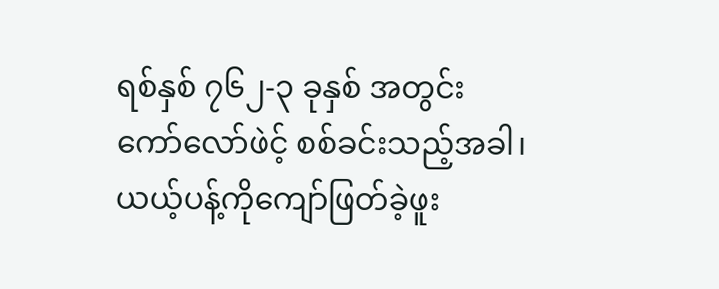ရစ်နှစ် ၇၆၂-၃ ခုနှစ် အတွင်း ကော်လော်ဖဲင့် စစ်ခင်းသည့်အခါ၊ ယယ့်ပန့်ကိုကျော်ဖြတ်ခဲ့ဖူး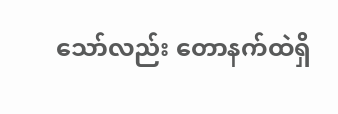သော်လည်း တောနက်ထဲရှိ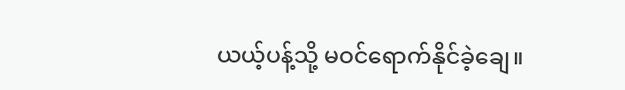ယယ့်ပန့်သို့ မဝင်ရောက်နိုင်ခဲ့ချေ။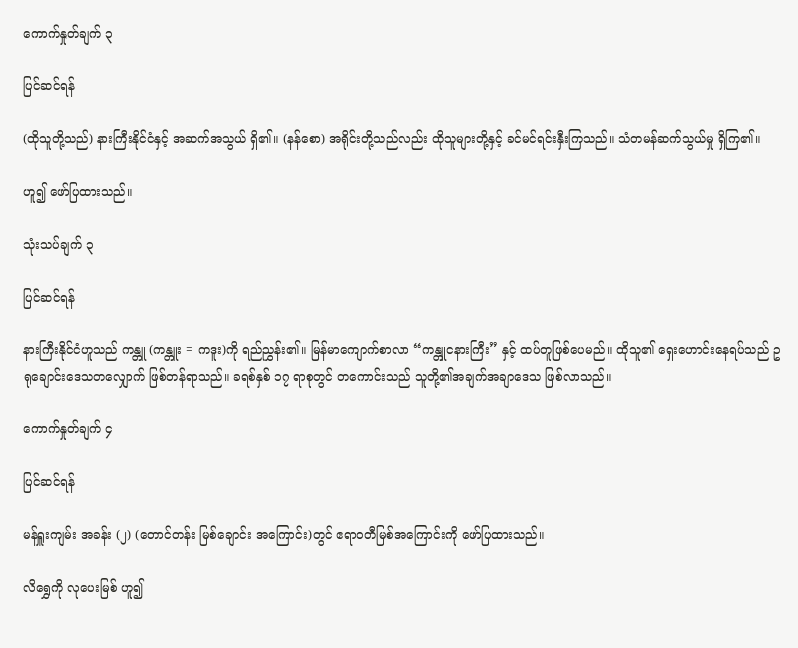ကောက်နှုတ်ချက် ၃

ပြင်ဆင်ရန်

(ထိုသူတို့သည်) နားကြီးနိုင်ငံနှင့် အဆက်အသွယ် ရှိ၏။ (နန်စော) အရိုင်းတို့သည်လည်း ထိုသူများတို့နှင့် ခင်မင်ရင်းနှီးကြသည်။ သံတမန်ဆက်သွယ်မှု ရှိကြ၏။

ဟူ၍ ဖော်ပြထားသည်။

သုံးသပ်ချက် ၃

ပြင်ဆင်ရန်

နားကြီးနိုင်ငံဟူသည် ကန္တူ (ကန္တူး = ကဒူး)ကို ရည်ညွှန်း၏။ မြန်မာကျောက်စာလာ “ကန္တူငနားကြီး” နှင့် ထပ်တူဖြစ်ပေမည်။ ထိုသူ၏ ရှေးဟောင်းနေရပ်သည် ဥရုချောင်းဒေသတလျှောက် ဖြစ်တန်ရာသည်။ ခရစ်နှစ် ၁၇ ရာစုတွင် တကောင်းသည် သူတို့၏အချက်အချာဒေသ ဖြစ်လာသည်။

ကောက်နှုတ်ချက် ၄

ပြင်ဆင်ရန်

မန်ရှူးကျမ်း အခန်း (၂) (တောင်တန်း မြစ်ချောင်း အကြောင်း)တွင် ဧရာဝတီမြစ်အကြောင်းကို ဖော်ပြထားသည်။

လိရွှေကို လုပေးမြစ် ဟူ၍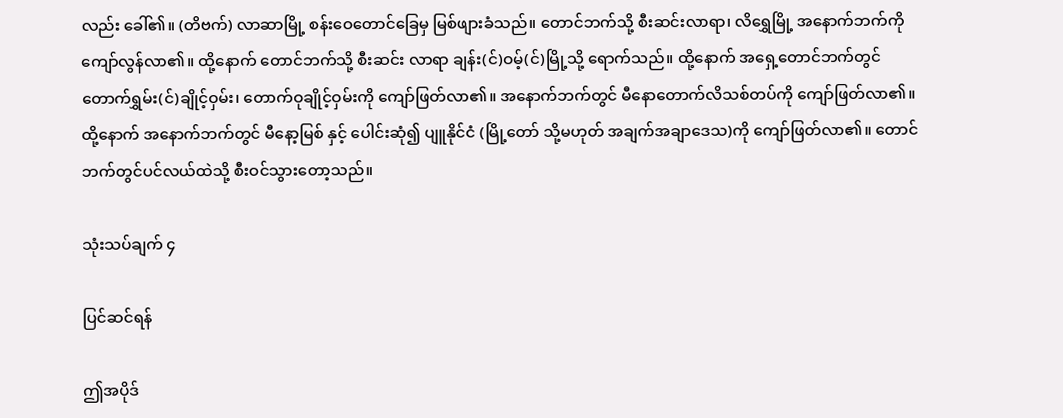လည်း ခေါ်၏။ (တိဗက်) လာဆာမြို့ စန်းဝေတောင်ခြေမှ မြစ်ဖျားခံသည်။ တောင်ဘက်သို့ စီးဆင်းလာရာ၊ လိရွှေမြို့ အနောက်ဘက်ကို ကျော်လွန်လာ၏။ ထို့နောက် တောင်ဘက်သို့ စီးဆင်း လာရာ ချန်း(င်)ဝမ့်(င်)မြို့သို့ ရောက်သည်။ ထို့နောက် အရှေ့တောင်ဘက်တွင် တောက်ရွှမ်း(င်)ချိုင့်ဝှမ်း၊ တောက်ဝုချိုင့်ဝှမ်းကို ကျော်ဖြတ်လာ၏။ အနောက်ဘက်တွင် မီနောတောက်လိသစ်တပ်ကို ကျော်ဖြတ်လာ၏။ ထို့နောက် အနောက်ဘက်တွင် မီနော့မြစ် နှင့် ပေါင်းဆုံ၍ ပျူနိုင်ငံ (မြို့တော် သို့မဟုတ် အချက်အချာဒေသ)ကို ကျော်ဖြတ်လာ၏။ တောင်ဘက်တွင်ပင်လယ်ထဲသို့ စီးဝင်သွားတော့သည်။

သုံးသပ်ချက် ၄

ပြင်ဆင်ရန်

ဤအပိုဒ်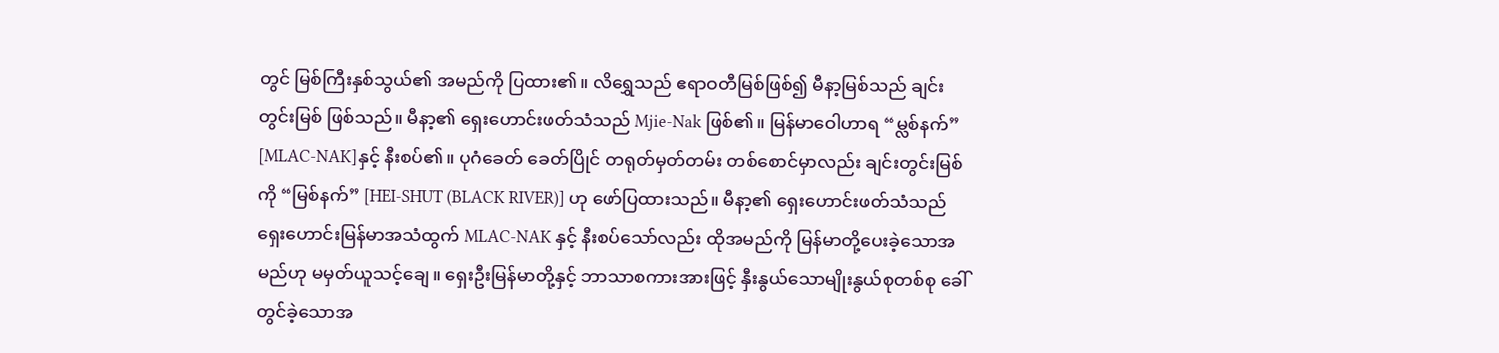တွင် မြစ်ကြီးနှစ်သွယ်၏ အမည်ကို ပြထား၏။ လိရွှေသည် ဧရာဝတီမြစ်ဖြစ်၍ မီနာ့မြစ်သည် ချင်းတွင်းမြစ် ဖြစ်သည်။ မီနာ့၏ ရှေးဟောင်းဖတ်သံသည် Mjie-Nak ဖြစ်၏။ မြန်မာဝေါဟာရ “မ္လစ်နက်” [MLAC-NAK]နှင့် နီးစပ်၏။ ပုဂံခေတ် ခေတ်ပြိုင် တရုတ်မှတ်တမ်း တစ်စောင်မှာလည်း ချင်းတွင်းမြစ်ကို “မြစ်နက်” [HEI-SHUT (BLACK RIVER)] ဟု ဖော်ပြထားသည်။ မီနာ့၏ ရှေးဟောင်းဖတ်သံသည် ရှေးဟောင်းမြန်မာအသံထွက် MLAC-NAK နှင့် နီးစပ်သော်လည်း ထိုအမည်ကို မြန်မာတို့ပေးခဲ့သောအမည်ဟု မမှတ်ယူသင့်ချေ။ ရှေးဦးမြန်မာတို့နှင့် ဘာသာစကားအားဖြင့် နှီးနွယ်သောမျိုးနွယ်စုတစ်စု ခေါ်တွင်ခဲ့သောအ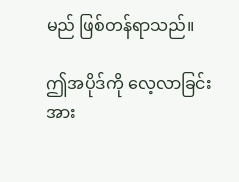မည် ဖြစ်တန်ရာသည်။

ဤအပိုဒ်ကို လေ့လာခြင်းအား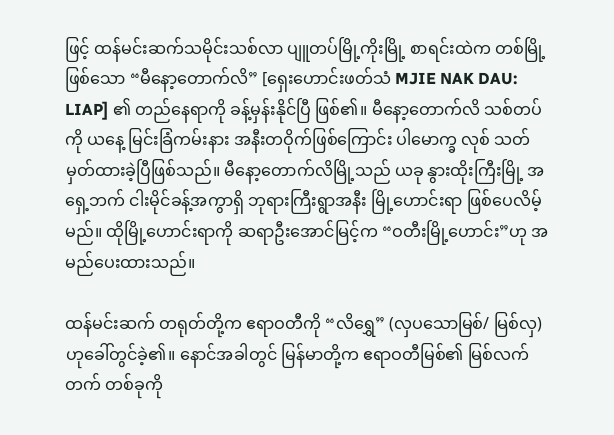ဖြင့် ထန်မင်းဆက်သမိုင်းသစ်လာ ပျူတပ်မြို့ကိုးမြို့ စာရင်းထဲက တစ်မြို့ဖြစ်သော “မီနော့တောက်လိ” [ရှေးဟောင်းဖတ်သံ MJIE NAK DAU: LIAP] ၏ တည်နေရာကို ခန့်မှန်းနိုင်ပြီ ဖြစ်၏။ မီနော့တောက်လိ သစ်တပ်ကို ယနေ့ မြင်းခြံကမ်းနား အနီးတဝိုက်ဖြစ်ကြောင်း ပါမောက္ခ လုစ် သတ်မှတ်ထားခဲ့ပြီဖြစ်သည်။ မီနော့တောက်လိမြို့သည် ယခု နွားထိုးကြီးမြို့ အရှေ့ဘက် ငါးမိုင်ခန့်အကွာရှိ ဘုရားကြီးရွာအနီး မြို့ဟောင်းရာ ဖြစ်ပေလိမ့်မည်။ ထိုမြို့ဟောင်းရာကို ဆရာဦးအောင်မြင့်က “ဝတီးမြို့ဟောင်း”ဟု အမည်ပေးထားသည်။

ထန်မင်းဆက် တရုတ်တို့က ဧရာဝတီကို “လိရွှေ” (လှပသောမြစ်/ မြစ်လှ)ဟုခေါ်တွင်ခဲ့၏။ နောင်အခါတွင် မြန်မာတို့က ဧရာဝတီမြစ်၏ မြစ်လက်တက် တစ်ခုကို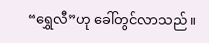“ရွှေလီ”ဟု ခေါ်တွင်လာသည်။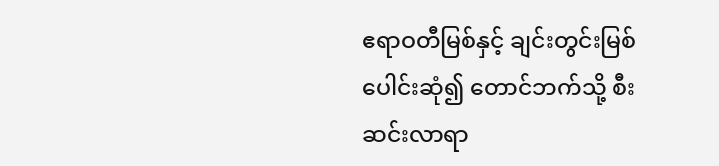ဧရာဝတီမြစ်နှင့် ချင်းတွင်းမြစ် ပေါင်းဆုံ၍ တောင်ဘက်သို့ စီးဆင်းလာရာ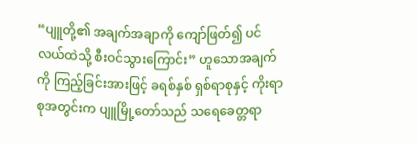“ပျူတို့၏ အချက်အချာကို ကျော်ဖြတ်၍ ပင်လယ်ထဲသို့ စီးဝင်သွားကြောင်း” ဟူသောအချက်ကို ကြည့်ခြင်းအားဖြင့် ခရစ်နှစ် ရှစ်ရာစုနှင့် ကိုးရာစုအတွင်းက ပျူမြို့တော်သည် သရေခေတ္တရာ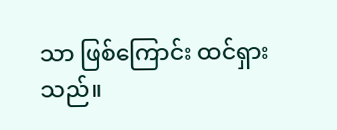သာ ဖြစ်ကြောင်း ထင်ရှားသည်။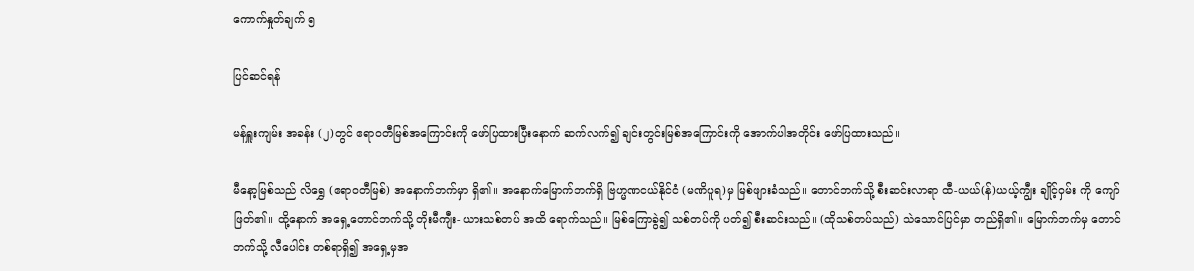ကောက်နှုတ်ချက် ၅

ပြင်ဆင်ရန်

မန်ရှူးကျမ်း အခန်း (၂)တွင် ဧရာဝတီမြစ်အကြောင်းကို ဖော်ပြထားပြီးနောက် ဆက်လက်၍ ချင်းတွင်းမြစ်အကြောင်းကို အောက်ပါအတိုင်း ဖော်ပြထားသည်။

မီနော့မြစ်သည် လိရွှေ (ဧရာဝတီမြစ်) အနောက်ဘက်မှာ ရှိ၏။ အနောက်မြောက်ဘက်ရှိ ဗြဟ္မဏငယ်နိုင်ငံ (မဏိပူရ)မှ မြစ်ဖျားခံသည်။ တောင်ဘက်သို့ စီးဆင်းလာရာ ထီ-ယယ်(န်)ယယ့်ကျွီး ချိုင့်ဝှမ်း ကို ကျော်ဖြတ်၏။ ထို့နောက် အရှေ့တောင်ဘက်သို့ တိုးမီကျီး- ယားသစ်တပ် အထိ ရောက်သည်။ မြစ်ကြောခွဲ၍ သစ်တပ်ကို ပတ်၍ စီးဆင်းသည်။ (ထိုသစ်တပ်သည်) သဲသောင်ပြင်မှာ တည်ရှိ၏။ မြောက်ဘက်မှ တောင်ဘက်သို့ လီပေါင်း တစ်ရာရှိ၍ အရှေ့မှအ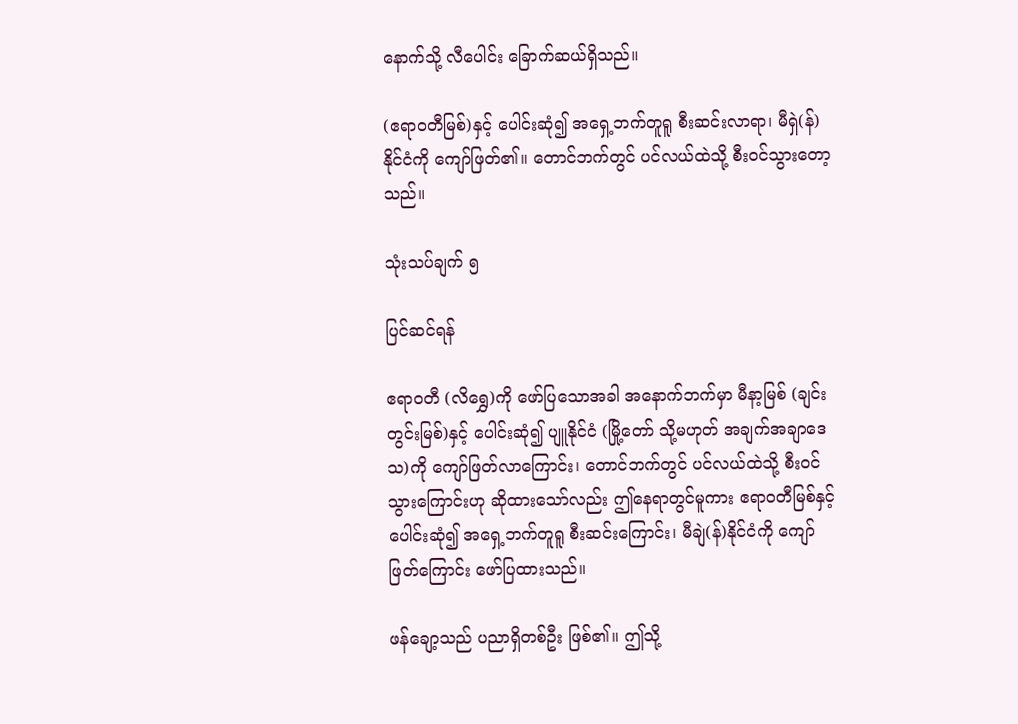နောက်သို့ လီပေါင်း ခြောက်ဆယ်ရှိသည်။

(ဧရာဝတီမြစ်)နှင့် ပေါင်းဆုံ၍ အရှေ့ဘက်တူရူ စီးဆင်းလာရာ၊ မီရှဲ(န်)နိုင်ငံကို ကျော်ဖြတ်၏။ တောင်ဘက်တွင် ပင်လယ်ထဲသို့ စီးဝင်သွားတော့သည်။

သုံးသပ်ချက် ၅

ပြင်ဆင်ရန်

ဧရာဝတီ (လိရွှေ)ကို ဖော်ပြသောအခါ အနောက်ဘက်မှာ မီနာ့မြစ် (ချင်းတွင်းမြစ်)နှင့် ပေါင်းဆုံ၍ ပျူနိုင်ငံ (မြို့တော် သို့မဟုတ် အချက်အချာဒေသ)ကို ကျော်ဖြတ်လာကြောင်း၊ တောင်ဘက်တွင် ပင်လယ်ထဲသို့ စီးဝင်သွားကြောင်းဟု ဆိုထားသော်လည်း ဤနေရာတွင်မူကား ဧရာဝတီမြစ်နှင့် ပေါင်းဆုံ၍ အရှေ့ဘက်တူရူ စီးဆင်းကြောင်း၊ မီချဲ(န်)နိုင်ငံကို ကျော်ဖြတ်ကြောင်း ဖော်ပြထားသည်။

ဖန်ချော့သည် ပညာရှိတစ်ဦး ဖြစ်၏။ ဤသို့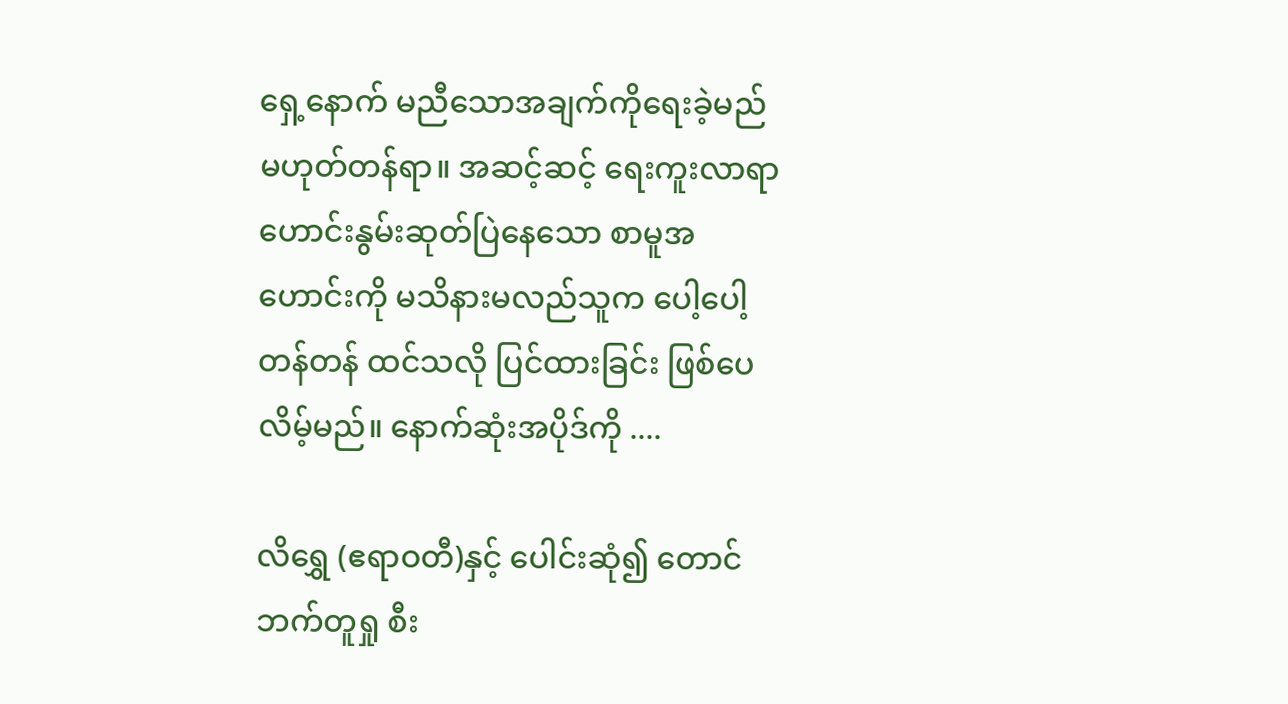ရှေ့နောက် မညီသောအချက်ကိုရေးခဲ့မည် မဟုတ်တန်ရာ။ အဆင့်ဆင့် ရေးကူးလာရာ ဟောင်းနွမ်းဆုတ်ပြဲနေသော စာမူအဟောင်းကို မသိနားမလည်သူက ပေါ့ပေါ့တန်တန် ထင်သလို ပြင်ထားခြင်း ဖြစ်ပေလိမ့်မည်။ နောက်ဆုံးအပိုဒ်ကို ....

လိရွှေ (ဧရာဝတီ)နှင့် ပေါင်းဆုံ၍ တောင်ဘက်တူရှု စီး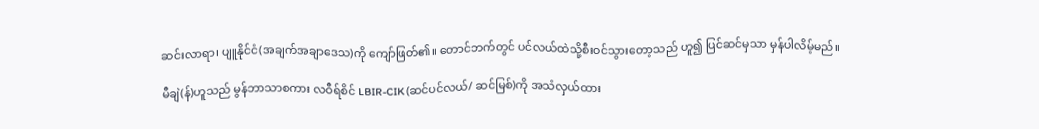ဆင်းလာရာ၊ ပျူနိုင်ငံ(အချက်အချာဒေသ)ကို ကျော်ဖြတ်၏။ တောင်ဘက်တွင် ပင်လယ်ထဲသို့စီးဝင်သွားတော့သည် ဟူ၍ ပြင်ဆင်မှသာ မှန်ပါလိမ့်မည်။

မီချဲ(န်)ဟူသည် မွန်ဘာသာစကား လဝီရ်စိင် LBIR-CIK (ဆင်ပင်လယ်/ ဆင်မြစ်)ကို အသံလှယ်ထား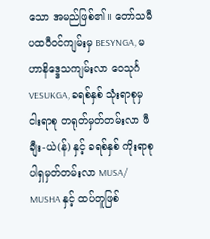သော အမည်ဖြစ်၏။ တော်သမီပထဝီဝင်ကျမ်းမှ BESYNGA, မဟာနိဒ္ဒေသကျမ်းလာ ဝေသုင်္ဂ VESUKGA, ခရစ်နှစ် သုံးရာစုမှ ငါးရာစု တရုတ်မှတ်တမ်းလာ ဖီချီး-ယဲ(န်) နှင့် ခရစ်နှစ် ကိုးရာစု ပါရှမှတ်တမ်းလာ MUSA/ MUSHA နှင့် ထပ်တူဖြစ်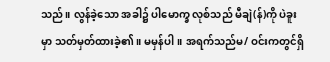သည်။ လွန်ခဲ့သော အခါ၌ ပါမောက္ခ လုစ်သည် မီချဲ(န်)ကို ပဲခူးမှာ သတ်မှတ်ထားခဲ့၏။ မမှန်ပါ။ အရက်သည်မ/ ဝင်းကတွင်ရှိ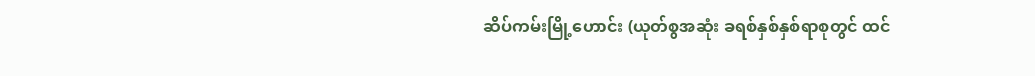ဆိပ်ကမ်းမြို့ဟောင်း (ယုတ်စွအဆုံး ခရစ်နှစ်နှစ်ရာစုတွင် ထင်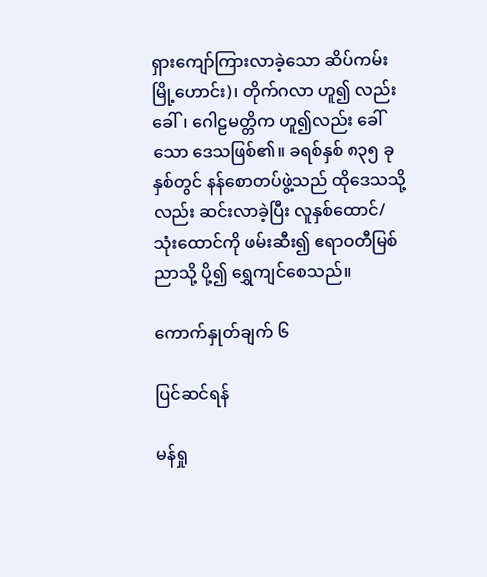ရှားကျော်ကြားလာခဲ့သော ဆိပ်ကမ်းမြို့ဟောင်း)၊ တိုက်ဂလာ ဟူ၍ လည်းခေါ်၊ ဂေါဠမတ္တိက ဟူ၍လည်း ခေါ်သော ဒေသဖြစ်၏။ ခရစ်နှစ် ၈၃၅ ခုနှစ်တွင် နန်စောတပ်ဖွဲ့သည် ထိုဒေသသို့ လည်း ဆင်းလာခဲ့ပြီး လူနှစ်ထောင်/ သုံးထောင်ကို ဖမ်းဆီး၍ ဧရာဝတီမြစ်ညာသို့ ပို့၍ ရွှေကျင်စေသည်။

ကောက်နှုတ်ချက် ၆

ပြင်ဆင်ရန်

မန်ရှု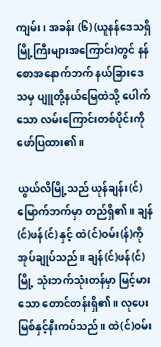ကျမ်း၊ အခန်း (၆) (ယူနန်ဒေသရှိ မြို့ကြီးများအကြောင်း)တွင် နန်စောအနောက်ဘက် နယ်ခြားဒေသမှ ပျူတို့နယ်မြေထဲသို့ ပေါက်သော လမ်းကြောင်းတစ်ပိုင်းကိုဖော်ပြထား၏။

ယွယ်လိမြို့သည် ယုန်ချန်း(င်) မြောက်ဘက်မှာ တည်ရှိ၏။ ချန်(င်)ဖန်(င်) နှင့် ထဲ(င်)ဝမ်း(န်)ကို အုပ်ချုပ်သည်။ ချန်(င်)ဖန်(င်)မြို့ သုံးဘက်သုံးတန်မှာ မြင့်မားသော တောင်တန်းရှိ၏။ လုပေးမြစ်နှင့်နီးကပ်သည်။ ထဲ(င်)ဝမ်း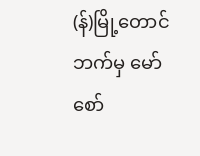(န်)မြို့တောင်ဘက်မှ မော်စော်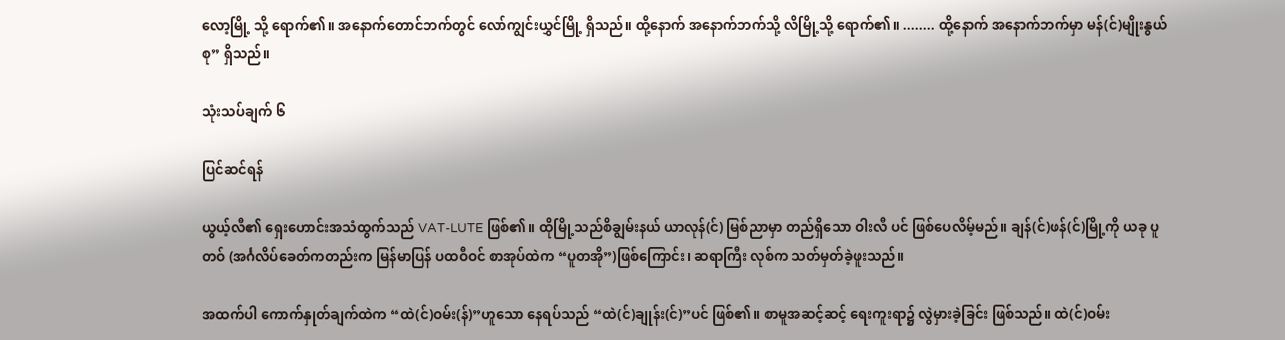လော့မြို့ သို့ ရောက်၏။ အနောက်တောင်ဘက်တွင် လော်ကျွင်းယွှင်မြို့ ရှိသည်။ ထို့နောက် အနောက်ဘက်သို့ လိမြို့သို့ ရောက်၏။ ........ ထို့နောက် အနောက်ဘက်မှာ မန်(င်)မျိုးနွယ်စု” ရှိသည်။

သုံးသပ်ချက် ၆

ပြင်ဆင်ရန်

ယွယ့်လီ၏ ရှေးဟောင်းအသံထွက်သည် VAT-LUTE ဖြစ်၏။ ထိုမြို့သည်စိချွမ်းနယ် ယာလုန်(င်) မြစ်ညာမှာ တည်ရှိသော ဝါးလီ ပင် ဖြစ်ပေလိမ့်မည်။ ချန်(င်)ဖန်(င်)မြို့ကို ယခု ပူတဝ် (အင်္ဂလိပ်ခေတ်ကတည်းက မြန်မာပြန် ပထဝီဝင် စာအုပ်ထဲက “ပူတအို”)ဖြစ်ကြောင်း၊ ဆရာကြီး လုစ်က သတ်မှတ်ခဲ့ဖူးသည်။

အထက်ပါ ကောက်နှုတ်ချက်ထဲက “ထဲ(င်)ဝမ်း(န်)”ဟူသော နေရပ်သည် “ထဲ(င်)ချုန်း(င်)”ပင် ဖြစ်၏။ စာမူအဆင့်ဆင့် ရေးကူးရာ၌ လွဲမှားခဲ့ခြင်း ဖြစ်သည်။ ထဲ(င်)ဝမ်း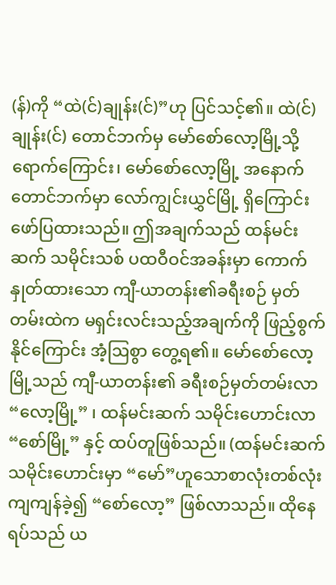(န်)ကို “ထဲ(င်)ချုန်း(င်)”ဟု ပြင်သင့်၏။ ထဲ(င်)ချုန်း(င်) တောင်ဘက်မှ မော်စော်လော့မြို့သို့ ရောက်ကြောင်း၊ မော်စော်လော့မြို့ အနောက်တောင်ဘက်မှာ လော်ကျွင်းယွှင်မြို့ ရှိကြောင်း ဖော်ပြထားသည်။ ဤအချက်သည် ထန်မင်းဆက် သမိုင်းသစ် ပထဝီဝင်အခန်းမှာ ကောက်နှုတ်ထားသော ကျီ-ယာတန်း၏ခရီးစဉ် မှတ်တမ်းထဲက မရှင်းလင်းသည့်အချက်ကို ဖြည့်စွက်နိုင်ကြောင်း အံ့ဩစွာ တွေ့ရ၏။ မော်စော်လော့မြို့သည် ကျီ-ယာတန်း၏ ခရီးစဉ်မှတ်တမ်းလာ “လော့မြို့” ၊ ထန်မင်းဆက် သမိုင်းဟောင်းလာ “စော်မြို့” နှင့် ထပ်တူဖြစ်သည်။ (ထန်မင်းဆက် သမိုင်းဟောင်းမှာ “မော်”ဟူသောစာလုံးတစ်လုံး ကျကျန်ခဲ့၍ “စော်လော့” ဖြစ်လာသည်။ ထိုနေရပ်သည် ယ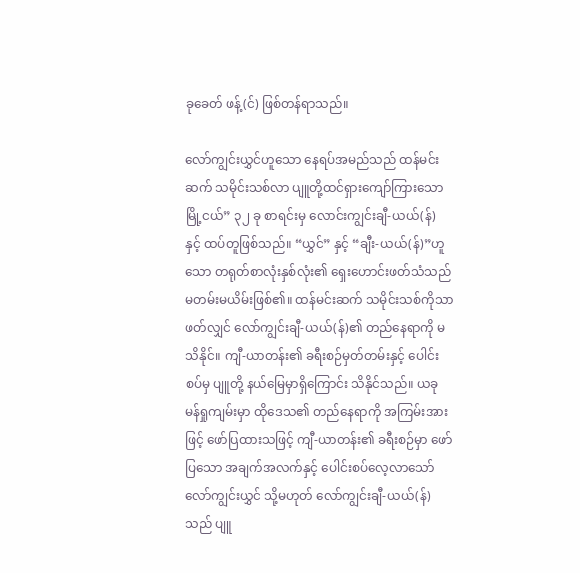ခုခေတ် ဖန့်(င်) ဖြစ်တန်ရာသည်။

လော်ကျွင်းယွှင်ဟူသော နေရပ်အမည်သည် ထန်မင်းဆက် သမိုင်းသစ်လာ ပျူတို့ထင်ရှားကျော်ကြားသော မြို့ငယ်” ၃၂ ခု စာရင်းမှ လောင်းကျွင်းချီ-ယယ်(န်) နှင့် ထပ်တူဖြစ်သည်။ “ယွှင်” နှင့် “ချီး-ယယ်(န်)”ဟူသော တရုတ်စာလုံးနှစ်လုံး၏ ရှေးဟောင်းဖတ်သံသည် မတမ်းမယိမ်းဖြစ်၏။ ထန်မင်းဆက် သမိုင်းသစ်ကိုသာ ဖတ်လျှင် လော်ကျွင်းချီ-ယယ်(န်)၏ တည်နေရာကို မသိနိုင်။ ကျီ-ယာတန်း၏ ခရီးစဉ်မှတ်တမ်းနှင့် ပေါင်းစပ်မှ ပျူတို့ နယ်မြေမှာရှိကြောင်း သိနိုင်သည်။ ယခု မန်ရှုကျမ်းမှာ ထိုဒေသ၏ တည်နေရာကို အကြမ်းအားဖြင့် ဖော်ပြထားသဖြင့် ကျီ-ယာတန်း၏ ခရီးစဉ်မှာ ဖော်ပြသော အချက်အလက်နှင့် ပေါင်းစပ်လေ့လာသော် လော်ကျွင်းယွှင် သို့မဟုတ် လော်ကျွင်းချီ-ယယ်(န်)သည် ပျူ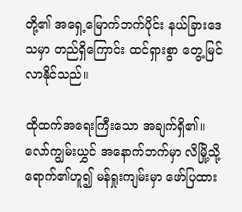တို့၏ အရှေ့မြောက်ဘက်ပိုင်း နယ်ခြားဒေသမှာ တည်ရှိကြောင်း ထင်ရှားစွာ တွေ့မြင်လာနိုင်သည်။

ထိုထက်အရေးကြီးသော အချက်ရှိ၏။ လော်ကျွမ်းယွှင် အနောက်ဘက်မှာ လိမြို့သို့ ရောက်၏ဟူ၍ မန်ရှုးကျမ်းမှာ ဖော်ပြထား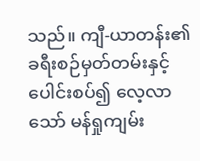သည်။ ကျီ-ယာတန်း၏ ခရီးစဉ်မှတ်တမ်းနှင့်ပေါင်းစပ်၍ လေ့လာသော် မန်ရှုကျမ်း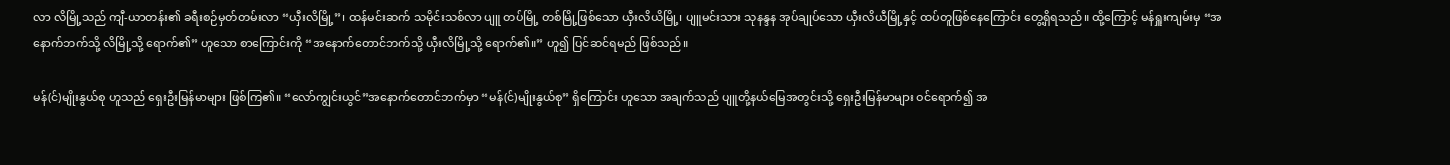လာ လိမြို့သည် ကျီ-ယာတန်း၏ ခရီးစဉ်မှတ်တမ်းလာ “ယှီးလိမြို့”၊ ထန်မင်းဆက် သမိုင်းသစ်လာ ပျူ တပ်မြို့ တစ်မြို့ဖြစ်သော ယှီးလိယိမြို့၊ ပျူမင်းသား သုနန္ဒန အုပ်ချုပ်သော ယှီးလိယီမြို့နှင့် ထပ်တူဖြစ်နေကြောင်း တွေ့ရှိရသည်။ ထို့ကြောင့် မန်ရှူးကျမ်းမှ “အနောက်ဘက်သို့ လိမြို့သို့ ရောက်၏” ဟူသော စာကြောင်းကို “အနောက်တောင်ဘက်သို့ ယှီးလိမြို့သို့ ရောက်၏။” ဟူ၍ ပြင်ဆင်ရမည် ဖြစ်သည်။

မန်(င်)မျိုးနွယ်စု ဟူသည် ရှေးဦးမြန်မာများ ဖြစ်ကြ၏။ “လော်ကျွင်းယွင်”အနောက်တောင်ဘက်မှာ “မန်(င်)မျိုးနွယ်စု” ရှိကြောင်း ဟူသော အချက်သည် ပျူတို့နယ်မြေအတွင်းသို့ ရှေးဦးမြန်မာများ ဝင်ရောက်၍ အ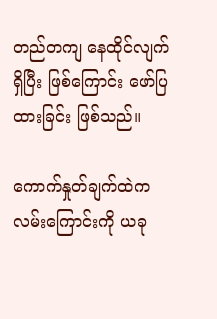တည်တကျ နေထိုင်လျက်ရှိပြီး ဖြစ်ကြောင်း ဖော်ပြထားခြင်း ဖြစ်သည်။

ကောက်နှုတ်ချက်ထဲက လမ်းကြောင်းကို ယခု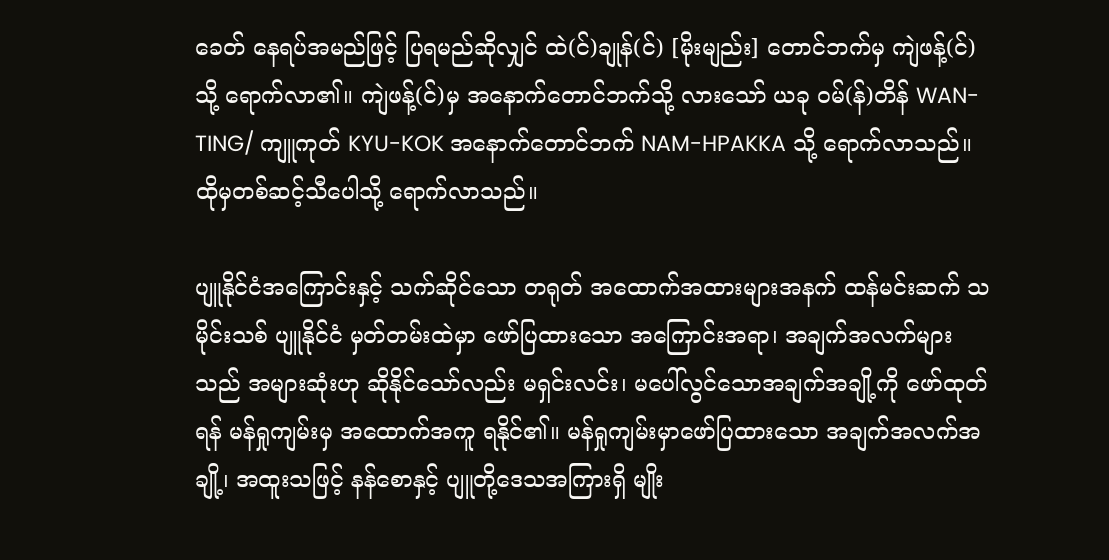ခေတ် နေရပ်အမည်ဖြင့် ပြရမည်ဆိုလျှင် ထဲ(င်)ချုန်(င်) [မိုးမျည်း] တောင်ဘက်မှ ကျဲဖန့်(င်)သို့ ရောက်လာ၏။ ကျဲဖန့်(င်)မှ အနောက်တောင်ဘက်သို့ လားသော် ယခု ဝမ်(န်)တိန် WAN-TING/ ကျူကုတ် KYU-KOK အနောက်တောင်ဘက် NAM-HPAKKA သို့ ရောက်လာသည်။ ထိုမှတစ်ဆင့်သီပေါသို့ ရောက်လာသည်။

ပျူနိုင်ငံအကြောင်းနှင့် သက်ဆိုင်သော တရုတ် အထောက်အထားများအနက် ထန်မင်းဆက် သမိုင်းသစ် ပျူနိုင်ငံ မှတ်တမ်းထဲမှာ ဖော်ပြထားသော အကြောင်းအရာ၊ အချက်အလက်များသည် အများဆုံးဟု ဆိုနိုင်သော်လည်း မရှင်းလင်း၊ မပေါ်လွင်သောအချက်အချို့ကို ဖော်ထုတ်ရန် မန်ရှုကျမ်းမှ အထောက်အကူ ရနိုင်၏။ မန်ရှုကျမ်းမှာဖော်ပြထားသော အချက်အလက်အချို့၊ အထူးသဖြင့် နန်စောနှင့် ပျူတို့ဒေသအကြားရှိ မျိုး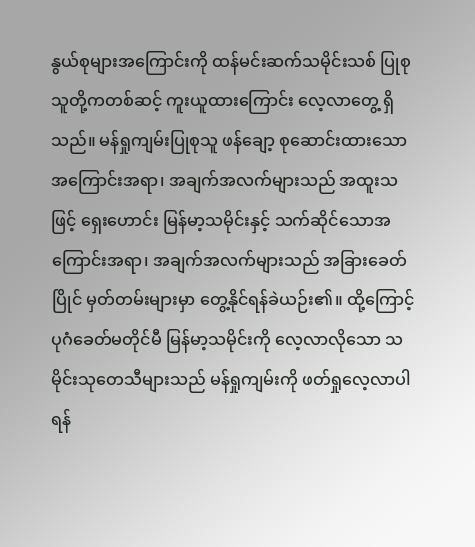နွယ်စုများအကြောင်းကို ထန်မင်းဆက်သမိုင်းသစ် ပြုစုသူတို့ကတစ်ဆင့် ကူးယူထားကြောင်း လေ့လာတွေ့ ရှိသည်။ မန်ရှုကျမ်းပြုစုသူ ဖန်ချော့ စုဆောင်းထားသော အကြောင်းအရာ၊ အချက်အလက်များသည် အထူးသဖြင့် ရှေးဟောင်း မြန်မာ့သမိုင်းနှင့် သက်ဆိုင်သောအကြောင်းအရာ၊ အချက်အလက်များသည် အခြားခေတ်ပြိုင် မှတ်တမ်းများမှာ တွေ့နိုင်ရန်ခဲယဉ်း၏။ ထို့ကြောင့် ပုဂံခေတ်မတိုင်မီ မြန်မာ့သမိုင်းကို လေ့လာလိုသော သမိုင်းသုတေသီများသည် မန်ရှုကျမ်းကို ဖတ်ရှုလေ့လာပါရန်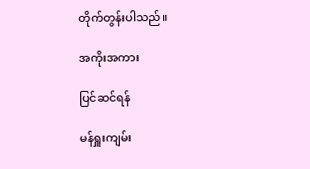တိုက်တွန်းပါသည်။

အကိုးအကား

ပြင်ဆင်ရန်

မန်ရှူးကျမ်း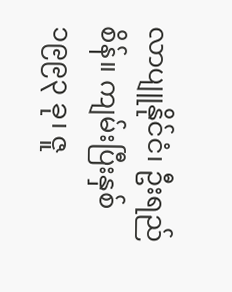လာပျူနိုင်ငံ၊ ဦးရည်စိန်။ ကျမ်းပြီးနှစ် ၁၉၉၃ ခု၊ ဇူ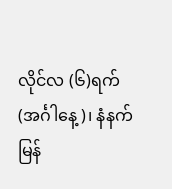လိုင်လ (၆)ရက် (အင်္ဂါနေ့)၊ နံနက် မြန်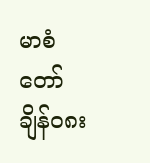မာစံတော်ချိန်၀၈း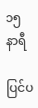၁၅ နာရီ

ပြင်ပ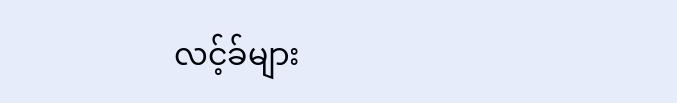လင့်ခ်များ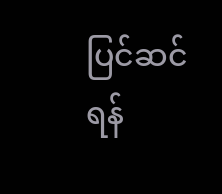ပြင်ဆင်ရန်